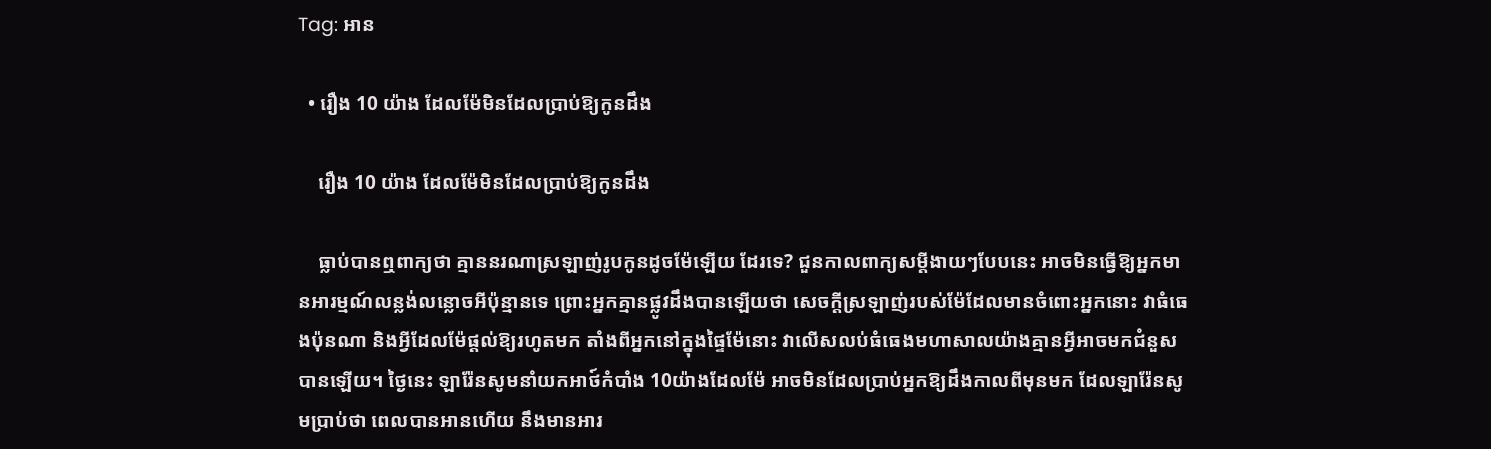Tag: អាន

  • រឿង 10 យ៉ាង ដែលម៉ែមិនដែលប្រាប់ឱ្យកូនដឹង

    រឿង 10 យ៉ាង ដែលម៉ែមិនដែលប្រាប់ឱ្យកូនដឹង

    ធ្លាប់បានឮពាក្យថា គ្មាននរណាស្រឡាញ់រូបកូនដូចម៉ែឡើយ ដែរទេ? ជួនកាលពាក្យសម្តីងាយៗបែបនេះ អាចមិនធ្វើឱ្យអ្នកមានអារម្មណ៍លន្លង់លន្លោចអីប៉ុន្មានទេ ព្រោះអ្នកគ្មានផ្លូវដឹងបានឡើយថា សេចក្តីស្រឡាញ់របស់ម៉ែដែលមានចំពោះអ្នកនោះ វាធំធេងប៉ុនណា និងអ្វីដែលម៉ែផ្តល់ឱ្យរហូតមក តាំងពីអ្នកនៅក្នុងផ្ទៃម៉ែនោះ វាលើសលប់ធំធេងមហាសាលយ៉ាងគ្មានអ្វីអាចមកជំនួសបានឡើយ។ ថ្ងៃនេះ ឡារ៉ែនសូមនាំយកអាថ៍កំបាំង 10យ៉ាងដែលម៉ែ អាចមិនដែលប្រាប់អ្នកឱ្យដឹងកាលពីមុនមក ដែលឡារ៉ែនសូមប្រាប់ថា ពេលបានអានហើយ នឹងមានអារ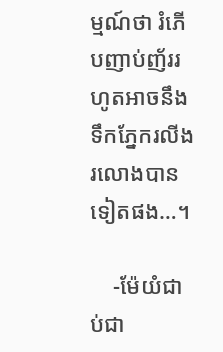ម្មណ៍ថា រំភើបញាប់ញ័ររហូតអាចនឹងទឹកភ្នែករលីងរលោងបានទៀតផង…។

    -ម៉ែយំជាប់ជា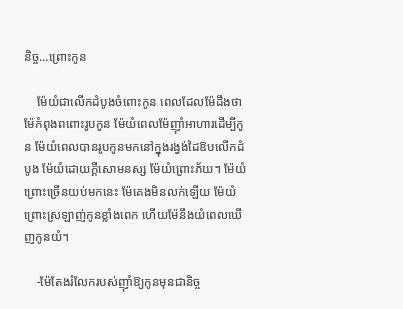និច្ច…ព្រោះកូន

    ម៉ែយំជាលើកដំបូងចំពោះកូន ពេលដែលម៉ែដឹងថា ម៉ែកំពុងពពោះរូបកូន ម៉ែយំពេលម៉ែញ៉ាំអាហារដើម្បីកូន ម៉ែយំពេលបានរូបកូនមកនៅក្នុងរង្វង់ដៃឱបលើកដំបូង ម៉ែយំដោយក្តីសោមនស្ស ម៉ែយំព្រោះភ័យ។ ម៉ែយំ ព្រោះច្រើនយប់មកនេះ ម៉ែគេងមិនលក់ឡើយ ម៉ែយំព្រោះស្រឡាញ់កូនខ្លាំងពេក ហើយម៉ែនឹងយំពេលឃើញកូនយំ។

    -ម៉ែតែងរំលែករបស់ញ៉ាំឱ្យកូនមុនជានិច្ច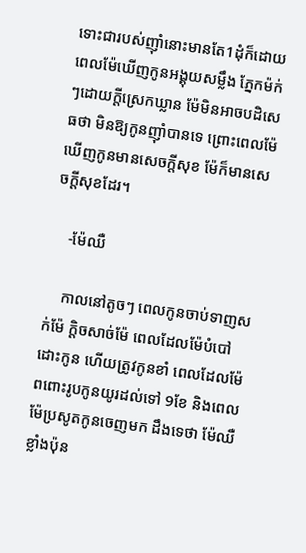ទោះជារបស់ញ៉ាំនោះមានតែ1ដុំក៏ដោយ ពេលម៉ែឃើញកូនអង្គុយសម្លឹង ភ្នែកម៉ក់ៗដោយក្តីស្រេកឃ្លាន ម៉ែមិនអាចបដិសេធថា មិនឱ្យកូនញ៉ាំបានទេ ព្រោះពេលម៉ែឃើញកូនមានសេចក្តីសុខ ម៉ែក៏មានសេចក្តីសុខដែរ។

    -ម៉ែឈឺ

    កាលនៅតូចៗ ពេលកូនចាប់ទាញសក់ម៉ែ ក្តិចសាច់ម៉ែ ពេលដែលម៉ែបំបៅដោះកូន ហើយត្រូវកូនខាំ ពេលដែលម៉ែពពោះរូបកូនយូរដល់ទៅ 9ខែ និងពេលម៉ែប្រសូតកូនចេញមក ដឹងទេថា ម៉ែឈឺខ្លាំងប៉ុន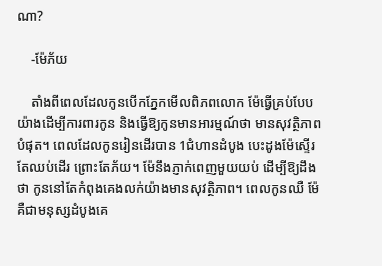ណា?

    -ម៉ែភ័យ

    តាំងពីពេលដែលកូនបើកភ្នែកមើលពិភពលោក ម៉ែធ្វើគ្រប់បែបយ៉ាងដើម្បីការពារកូន និងធ្វើឱ្យកូនមានអារម្មណ៍ថា មានសុវត្ថិភាពបំផុត។ ពេលដែលកូនរៀនដើរបាន 1ជំហានដំបូង បេះដូងម៉ែស្ទើរតែឈប់ដើរ ព្រោះតែភ័យ។ ម៉ែនឹងភ្ញាក់ពេញមួយយប់ ដើម្បីឱ្យដឹងថា កូននៅតែកំពុងគេងលក់យ៉ាងមានសុវត្ថិភាព។ ពេលកូនឈឺ ម៉ែគឺជាមនុស្សដំបូងគេ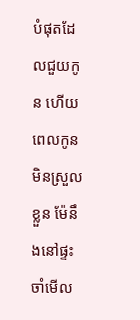បំផុតដែលជួយកូន ហើយពេលកូនមិនស្រួលខ្លួន ម៉ែនឹងនៅផ្ទះ ចាំមើល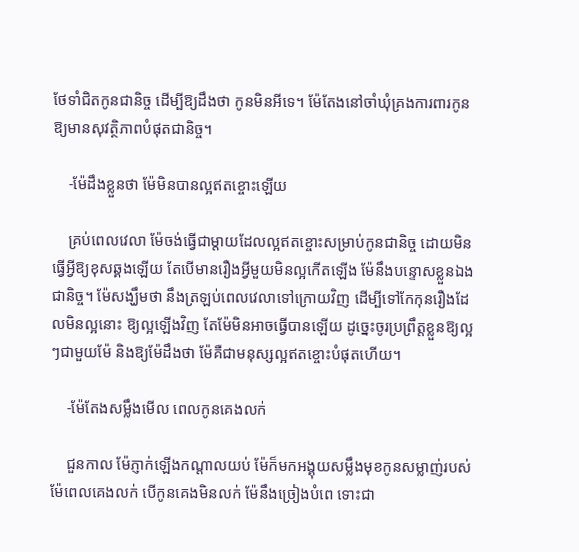ថែទាំជិតកូនជានិច្ច ដើម្បីឱ្យដឹងថា កូនមិនអីទេ។ ម៉ែតែងនៅចាំឃុំគ្រងការពារកូនឱ្យមានសុវត្ថិភាពបំផុតជានិច្ច។

    -ម៉ែដឹងខ្លួនថា ម៉ែមិនបានល្អឥតខ្ចោះឡើយ

    គ្រប់ពេលវេលា ម៉ែចង់ធ្វើជាម្តាយដែលល្អឥតខ្ចោះសម្រាប់កូនជានិច្ច ដោយមិនធ្វើអ្វីឱ្យខុសឆ្គងឡើយ តែបើមានរឿងអ្វីមួយមិនល្អកើតឡើង ម៉ែនឹងបន្ទោសខ្លួនឯងជានិច្ច។ ម៉ែសង្ឃឹមថា នឹងត្រឡប់ពេលវេលាទៅក្រោយវិញ ដើម្បីទៅកែកុនរឿងដែលមិនល្អនោះ ឱ្យល្អឡើងវិញ តែម៉ែមិនអាចធ្វើបានឡើយ ដូច្នេះចូរប្រព្រឹត្តខ្លួនឱ្យល្អៗជាមួយម៉ែ និងឱ្យម៉ែដឹងថា ម៉ែគឺជាមនុស្សល្អឥតខ្ចោះបំផុតហើយ។

    -ម៉ែតែងសម្លឹងមើល ពេលកូនគេងលក់

    ជួនកាល ម៉ែភ្ញាក់ឡើងកណ្តាលយប់ ម៉ែក៏មកអង្គុយសម្លឹងមុខកូនសម្លាញ់របស់ម៉ែពេលគេងលក់ បើកូនគេងមិនលក់ ម៉ែនឹងច្រៀងបំពេ ទោះជា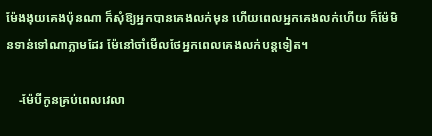ម៉ែងងុយគេងប៉ុនណា ក៏សុំឱ្យអ្នកបានគេងលក់មុន ហើយពេលអ្នកគេងលក់ហើយ ក៏ម៉ែមិនទាន់ទៅណាភ្លាមដែរ ម៉ែនៅចាំមើលថែអ្នកពេលគេងលក់បន្តទៀត។

    -ម៉ែបីកូនគ្រប់ពេលវេលា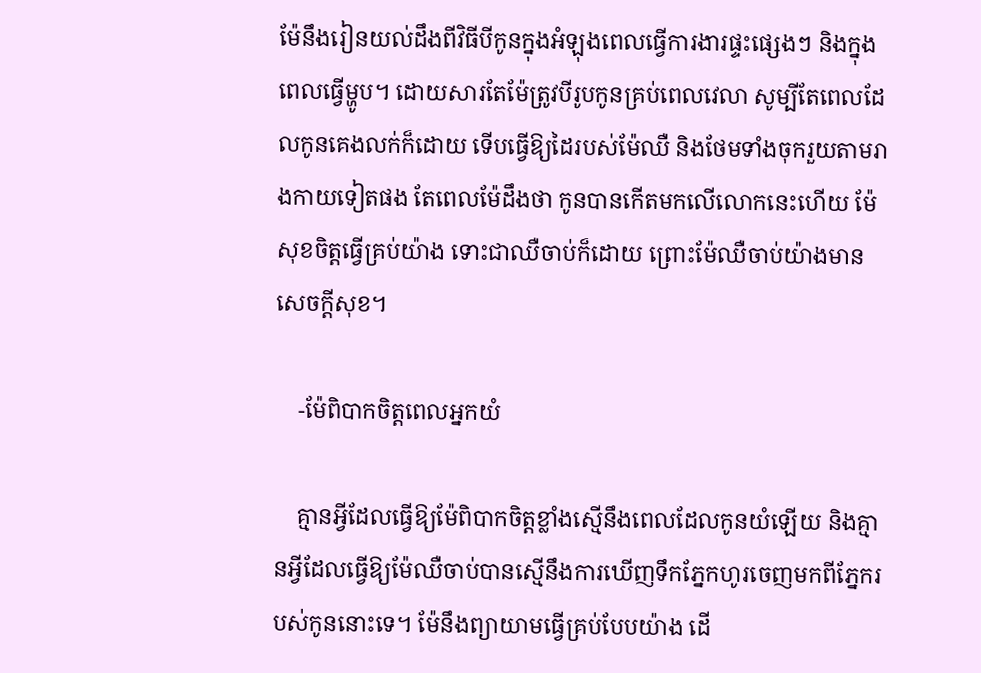ម៉ែនឹងរៀនយល់ដឹងពីវិធីបីកូនក្នុងអំឡុងពេលធ្វើការងារផ្ទះផ្សេងៗ និងក្នុងពេលធ្វើម្ហូប។ ដោយសារតែម៉ែត្រូវបីរូបកូនគ្រប់ពេលវេលា សូម្បីតែពេលដែលកូនគេងលក់ក៏ដោយ ទើបធ្វើឱ្យដៃរបស់ម៉ែឈឺ និងថែមទាំងចុករួយតាមរាងកាយទៀតផង តែពេលម៉ែដឹងថា កូនបានកើតមកលើលោកនេះហើយ ម៉ែសុខចិត្តធ្វើគ្រប់យ៉ាង ទោះជាឈឺចាប់ក៏ដោយ ព្រោះម៉ែឈឺចាប់យ៉ាងមានសេចក្តីសុខ។

    -ម៉ែពិបាកចិត្តពេលអ្នកយំ

    គ្មានអ្វីដែលធ្វើឱ្យម៉ែពិបាកចិត្តខ្លាំងស្មើនឹងពេលដែលកូនយំឡើយ និងគ្មានអ្វីដែលធ្វើឱ្យម៉ែឈឺចាប់បានស្មើនឹងការឃើញទឹកភ្នែកហូរចេញមកពីភ្នែករបស់កូននោះទេ។ ម៉ែនឹងព្យាយាមធ្វើគ្រប់បែបយ៉ាង ដើ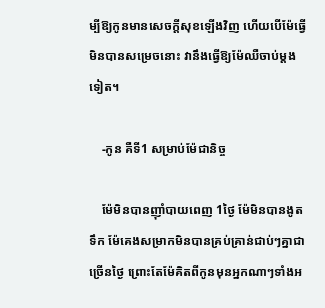ម្បីឱ្យកូនមានសេចក្តីសុខឡើងវិញ ហើយបើម៉ែធ្វើមិនបានសម្រេចនោះ វានឹងធ្វើឱ្យម៉ែឈឺចាប់ម្តងទៀត។

    -កូន គឺទី1 សម្រាប់ម៉ែជានិច្ច

    ម៉ែមិនបានញ៉ាំបាយពេញ 1ថ្ងៃ ម៉ែមិនបានងូតទឹក ម៉ែគេងសម្រាកមិនបានគ្រប់គ្រាន់ជាប់ៗគ្នាជាច្រើនថ្ងៃ ព្រោះតែម៉ែគិតពីកូនមុនអ្នកណាៗទាំងអ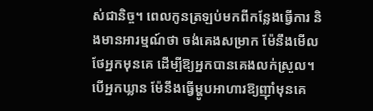ស់ជានិច្ច។ ពេលកូនត្រឡប់មកពីកន្លែងធ្វើការ និងមានអារម្មណ៍ថា ចង់គេងសម្រាក ម៉ែនឹងមើលថែអ្នកមុនគេ ដើម្បីឱ្យអ្នកបានគេងលក់ស្រួល។ បើអ្នកឃ្លាន ម៉ែនឹងធ្វើម្ហូបអាហារឱ្យញ៉ាំមុនគេ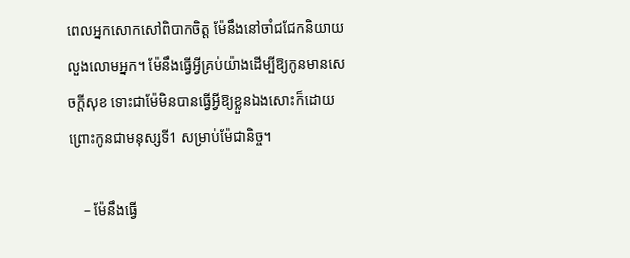ពេលអ្នកសោកសៅពិបាកចិត្ត ម៉ែនឹងនៅចាំជជែកនិយាយលួងលោមអ្នក។ ម៉ែនឹងធ្វើអ្វីគ្រប់យ៉ាងដើម្បីឱ្យកូនមានសេចក្តីសុខ ទោះជាម៉ែមិនបានធ្វើអ្វីឱ្យខ្លួនឯងសោះក៏ដោយ ព្រោះកូនជាមនុស្សទី1 សម្រាប់ម៉ែជានិច្ច។

    – ម៉ែនឹងធ្វើ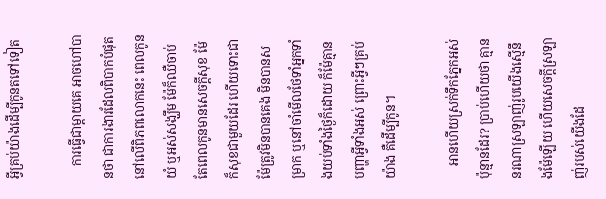អ្វីគ្រប់យ៉ាងដើម្បីកូនតទៅទៀត

    ការធ្វើជាម្តាយគេ អាចហៅបានថា ជាការងារដែលពិបាកបំផុតនៅលើពិភពលោកនេះ ពេលកូនយំ ឬអស់សង្ឃឹម ម៉ែក៏ឈឺចាប់ តែពេលកូនមានសេចក្តីសុខ ម៉ែក៏សុខជាមួយដែរ ហើយទោះជាម៉ែត្រូវមិនបានគេង មិនបានសម្រាក ឬនៅចាំមើលថែទាំអ្នកទាំងយប់ទាំងថ្ងៃក៏ដោយ ក៏ម៉ែគ្មានបញ្ហាអ្វីទាំងអស់ ព្រោះអ្វីៗគ្រប់យ៉ាង គឺដើម្បីកូន។

    អានហើយស្រក់ទឹកភ្នែកអស់ប៉ុន្មានដែរ? ប្រាប់ហើយថា គ្មាននរណាស្រឡាញ់រូបយើងស្មើនឹងម៉ែឡើយ ហើយសេចក្តីស្រឡាញ់របស់យើងដែ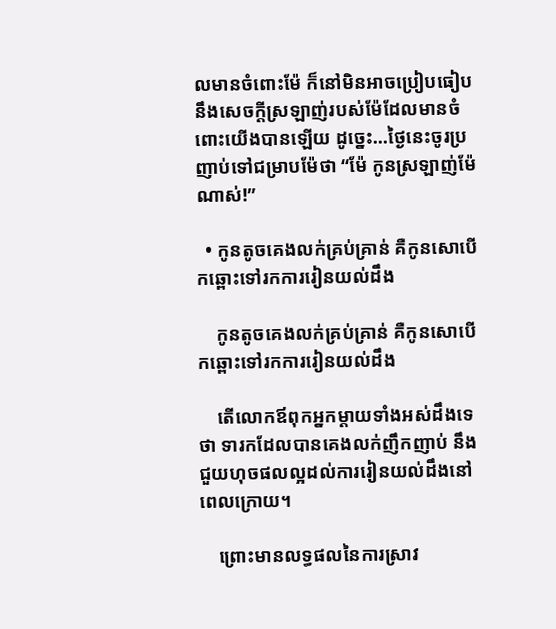លមានចំពោះម៉ែ ក៏នៅមិនអាចប្រៀបធៀបនឹងសេចក្តីស្រឡាញ់របស់ម៉ែដែលមានចំពោះយើងបានឡើយ ដូច្នេះ…ថ្ងៃនេះចូរប្រញាប់ទៅជម្រាបម៉ែថា “ម៉ែ កូនស្រឡាញ់ម៉ែណាស់!”

  • កូនតូចគេងលក់គ្រប់គ្រាន់ គឺកូនសោបើកឆ្ពោះទៅរកការរៀនយល់ដឹង

    កូនតូចគេងលក់គ្រប់គ្រាន់ គឺកូនសោបើកឆ្ពោះទៅរកការរៀនយល់ដឹង

    តើលោកឪពុកអ្នកម្តាយទាំងអស់ដឹងទេថា ទារកដែលបានគេងលក់ញឹកញាប់ នឹងជួយហុចផលល្អដល់ការរៀនយល់ដឹងនៅពេលក្រោយ។

    ព្រោះមានលទ្ធផលនៃការស្រាវ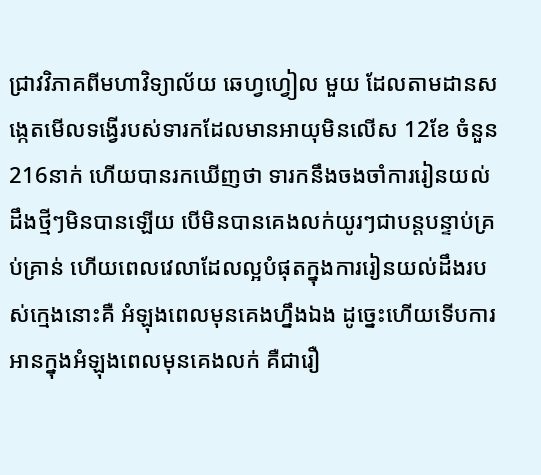ជ្រាវវិភាគពីមហាវិទ្យាល័យ ឆេហ្វហ្វៀល មួយ ដែលតាមដានសង្កេតមើលទង្វើរបស់ទារកដែលមានអាយុមិនលើស 12ខែ ចំនួន 216នាក់ ហើយបានរកឃើញថា ទារកនឹងចងចាំការរៀនយល់ដឹងថ្មីៗមិនបានឡើយ បើមិនបានគេងលក់យូរៗជាបន្តបន្ទាប់គ្រប់គ្រាន់ ហើយពេលវេលាដែលល្អបំផុតក្នុងការរៀនយល់ដឹងរបស់ក្មេងនោះគឺ អំឡុងពេលមុនគេងហ្នឹងឯង ដូច្នេះហើយទើបការអានក្នុងអំឡុងពេលមុនគេងលក់ គឺជារឿ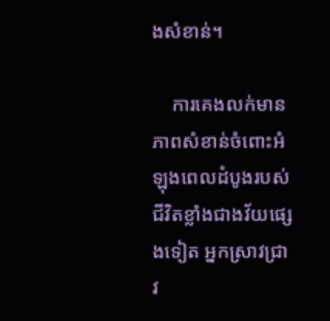ងសំខាន់។

    ការគេងលក់មានភាពសំខាន់ចំពោះអំឡុងពេលដំបូងរបស់ជីវិតខ្លាំងជាងវ័យផ្សេងទៀត អ្នកស្រាវជ្រាវ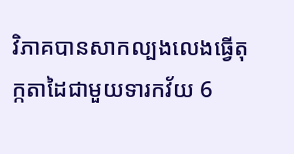វិភាគបានសាកល្បងលេងធ្វើតុក្កតាដៃជាមួយទារកវ័យ 6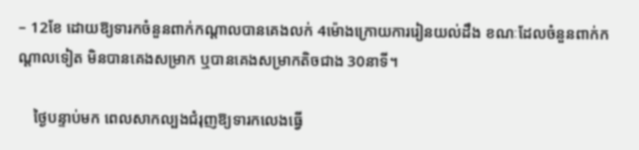– 12ខែ ដោយឱ្យទារកចំនួនពាក់កណ្តាលបានគេងលក់ 4ម៉ោងក្រោយការរៀនយល់ដឹង ខណៈដែលចំនួនពាក់កណ្ដាលទៀត មិនបានគេងសម្រាក ឬបានគេងសម្រាកតិចជាង 30នាទី។

    ថ្ងៃបន្ទាប់មក ពេលសាកល្បងជំរុញឱ្យទារកលេងធ្វើ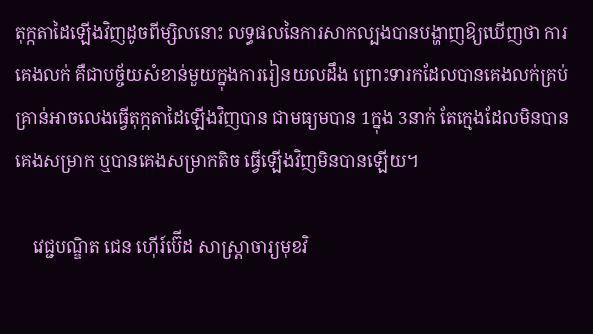តុក្កតាដៃឡើងវិញដូចពីម្សិលនោះ លទ្ធផលនៃការសាកល្បងបានបង្ហាញឱ្យឃើញថា ការគេងលក់ គឺជាបច្ច័យសំខាន់មួយក្នុងការរៀនយលដឹង ព្រោះទារកដែលបានគេងលក់គ្រប់គ្រាន់អាចលេងធ្វើតុក្កតាដៃឡើងវិញបាន ជាមធ្យមបាន 1ក្នុង 3នាក់ តែក្មេងដែលមិនបានគេងសម្រាក ឬបានគេងសម្រាកតិច ធ្វើឡើងវិញមិនបានឡើយ។

    វេជ្ជបណ្ឌិត ជេន ហ៊ើរ៍ប៊ើដ សាស្ត្រាចារ្យមុខវិ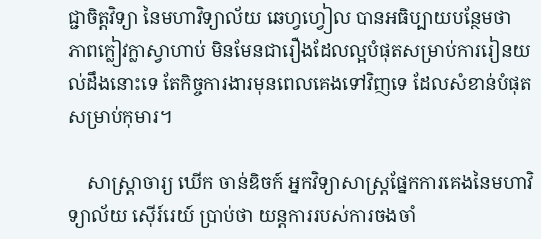ជ្ជាចិត្តវិទ្យា នៃមហាវិទ្យាល័យ ឆេហ្វហ្វៀល បានអធិប្បាយបន្ថែមថា ភាពក្លៀវក្លាស្វាហាប់ មិនមែនជារឿងដែលល្អបំផុតសម្រាប់ការរៀនយល់ដឹងនោះទេ តែកិច្ចការងារមុនពេលគេងទៅវិញទេ ដែលសំខាន់បំផុតសម្រាប់កុមារ។

    សាស្រ្តាចារ្យ ឃើក ចាន់ឌិចក៍ អ្នកវិទ្យាសាស្រ្តផ្នែកការគេងនៃមហាវិទ្យាល័យ ស៊ើរ៍រេយ៍ ប្រាប់ថា យន្តការរបស់ការចងចាំ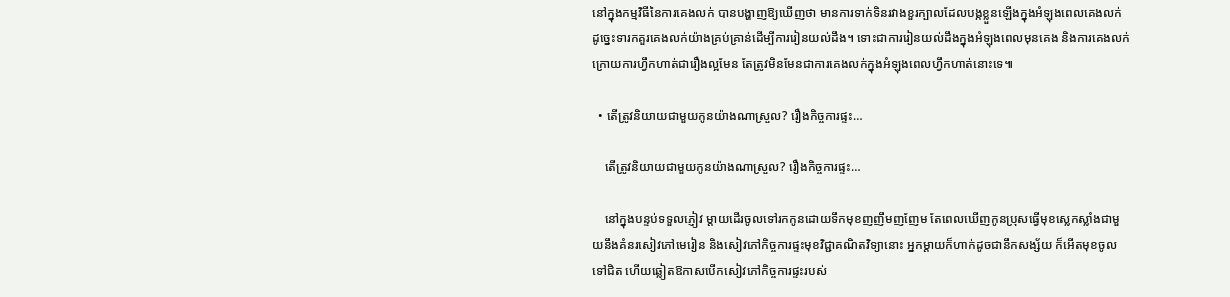នៅក្នុងកម្មវិធីនៃការគេងលក់ បានបង្ហាញឱ្យឃើញថា មានការទាក់ទិនរវាងខួរក្បាលដែលបង្កខ្លួនឡើងក្នុងអំឡុងពេលគេងលក់ ដូច្នេះទារកគួរគេងលក់យ៉ាងគ្រប់គ្រាន់ដើម្បីការរៀនយល់ដឹង។ ទោះជាការរៀនយល់ដឹងក្នុងអំឡុងពេលមុនគេង និងការគេងលក់ក្រោយការហ្វឹកហាត់ជារឿងល្អមែន តែត្រូវមិនមែនជាការគេងលក់ក្នុងអំឡុងពេលហ្វឹកហាត់នោះទេ៕

  • តើត្រូវនិយាយជាមួយកូនយ៉ាងណាស្រួល? រឿងកិច្ចការផ្ទះ…

    តើត្រូវនិយាយជាមួយកូនយ៉ាងណាស្រួល? រឿងកិច្ចការផ្ទះ…

    នៅក្នុងបន្ទប់ទទួលភ្ញៀវ ម្តាយដើរចូលទៅរកកូនដោយទឹកមុខញញឹមញញែម តែពេលឃើញកូនប្រុសធ្វើមុខស្លេកស្លាំងជាមួយនឹងគំនរសៀវភៅមេរៀន និងសៀវភៅកិច្ចការផ្ទះមុខវិជ្ជាគណិតវិទ្យានោះ អ្នកម្តាយក៏ហាក់ដូចជានឹកសង្ស័យ ក៏អើតមុខចូលទៅជិត ហើយឆ្លៀតឱកាសបើកសៀវភៅកិច្ចការផ្ទះរបស់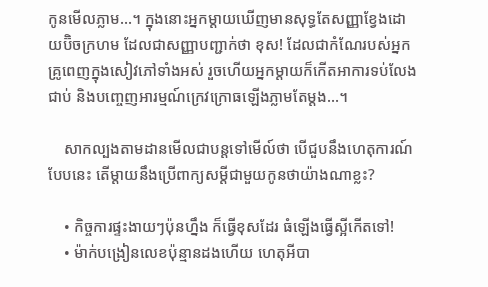កូនមើលភ្លាម…។ ក្នុងនោះអ្នកម្តាយឃើញមានសុទ្ធតែសញ្ញាខ្វែងដោយប៊ិចក្រហម ដែលជាសញ្ញាបញ្ជាក់ថា ខុស! ដែលជាកំណែរបស់អ្នកគ្រូពេញក្នុងសៀវភៅទាំងអស់ រួចហើយអ្នកម្តាយក៏កើតអាការទប់លែងជាប់ និងបញ្ចេញអារម្មណ៍ក្រេវក្រោធឡើងភ្លាមតែម្តង…។

    សាកល្បងតាមដានមើលជាបន្តទៅមើល៍ថា បើជួបនឹងហេតុការណ៍បែបនេះ តើម្តាយនឹងប្រើពាក្យសម្តីជាមួយកូនថាយ៉ាងណាខ្លះ?

    • កិច្ចការផ្ទះងាយៗប៉ុនហ្នឹង ក៏ធ្វើខុសដែរ ធំឡើងធ្វើស្អីកើតទៅ!
    • ម៉ាក់បង្រៀនលេខប៉ុន្មានដងហើយ ហេតុអីបា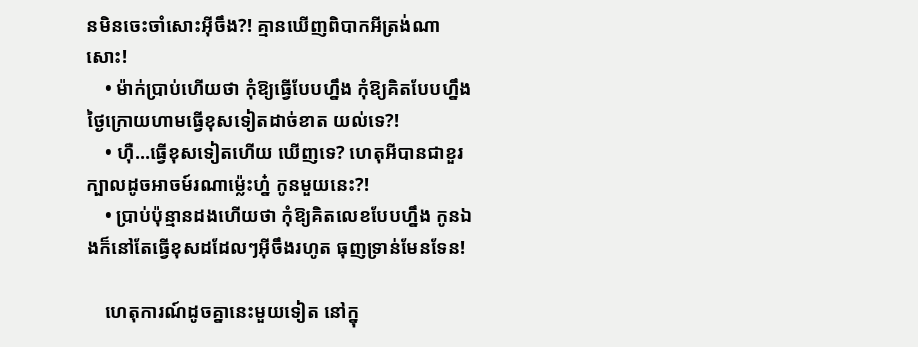នមិនចេះចាំសោះអ៊ីចឹង?! គ្មានឃើញពិបាកអីត្រង់ណាសោះ!
    • ម៉ាក់ប្រាប់ហើយថា កុំឱ្យធ្វើបែបហ្នឹង កុំឱ្យគិតបែបហ្នឹង ថ្ងៃក្រោយហាមធ្វើខុសទៀតដាច់ខាត យល់ទេ?!
    • ហ៊ឺ…ធ្វើខុសទៀតហើយ ឃើញទេ? ហេតុអីបានជាខួរក្បាលដូចអាចម៍រណាម្ល៉េះហ្ន៎ កូនមួយនេះ?!
    • ប្រាប់ប៉ុន្មានដងហើយថា កុំឱ្យគិតលេខបែបហ្នឹង កូនឯងក៏នៅតែធ្វើខុសដដែលៗអ៊ីចឹងរហូត ធុញទ្រាន់មែនទែន!

    ហេតុការណ៍ដូចគ្នានេះមួយទៀត នៅក្នុ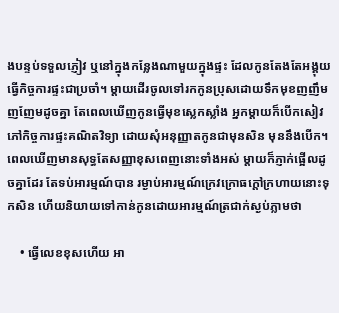ងបន្ទប់ទទួលភ្ញៀវ ឬនៅក្នុងកន្លែងណាមួយក្នុងផ្ទះ ដែលកូនតែងតែអង្គុយធ្វើកិច្ចការផ្ទះជាប្រចាំ។ ម្តាយដើរចូលទៅរកកូនប្រុសដោយទឹកមុខញញឹមញញែមដូចគ្នា តែពេលឃើញកូនធ្វើមុខស្លេកស្លាំង អ្នកម្តាយក៏បើកសៀវភៅកិច្ចការផ្ទះគណិតវិទ្យា ដោយសុំអនុញ្ញាតកូនជាមុនសិន មុននឹងបើក។ ពេលឃើញមានសុទ្ធតែសញ្ញាខុសពេញនោះទាំងអស់ ម្តាយក៏ភ្ញាក់ផ្អើលដូចគ្នាដែរ តែទប់អារម្មណ៍បាន រម្ងាប់អារម្មណ៍ក្រេវក្រោធក្តៅក្រហាយនោះទុកសិន ហើយនិយាយទៅកាន់កូនដោយអារម្មណ៍ត្រជាក់ស្ងប់ភ្លាមថា

    • ធ្វើលេខខុសហើយ អា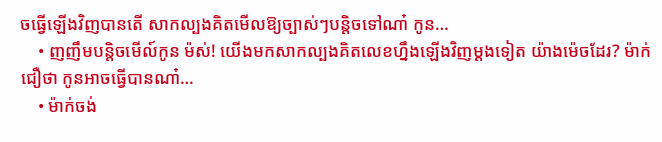ចធ្វើឡើងវិញបានតើ សាកល្បងគិតមើលឱ្យច្បាស់ៗបន្តិចទៅណា៎ កូន…
    • ញញឹមបន្តិចមើល៍កូន ម៉ស់! យើងមកសាកល្បងគិតលេខហ្នឹងឡើងវិញម្ដងទៀត យ៉ាងម៉េចដែរ? ម៉ាក់ជឿថា កូនអាចធ្វើបានណា៎…
    • ម៉ាក់ចង់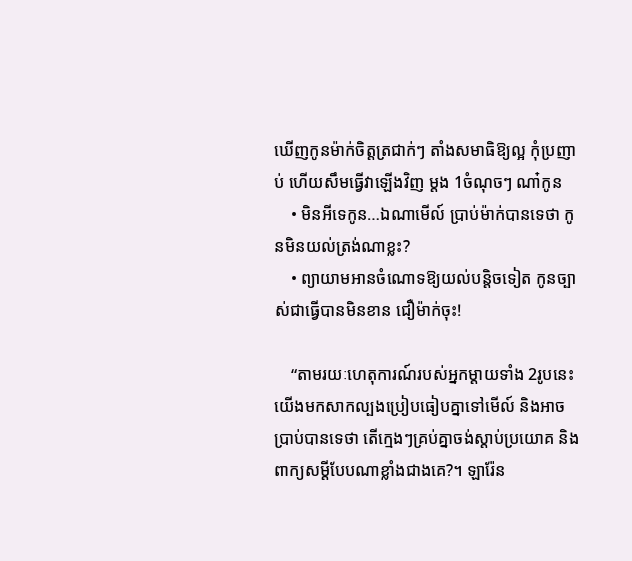ឃើញកូនម៉ាក់ចិត្តត្រជាក់ៗ តាំងសមាធិឱ្យល្អ កុំប្រញាប់ ហើយសឹមធ្វើវាឡើងវិញ ម្តង 1ចំណុចៗ ណា៎កូន
    • មិនអីទេកូន…ឯណាមើល៍ ប្រាប់ម៉ាក់បានទេថា កូនមិនយល់ត្រង់ណាខ្លះ?
    • ព្យាយាមអានចំណោទឱ្យយល់បន្តិចទៀត កូនច្បាស់ជាធ្វើបានមិនខាន ជឿម៉ាក់ចុះ!

    “តាមរយៈហេតុការណ៍របស់អ្នកម្តាយទាំង 2រូបនេះ យើងមកសាកល្បងប្រៀបធៀបគ្នាទៅមើល៍ និងអាចប្រាប់បានទេថា តើក្មេងៗគ្រប់គ្នាចង់ស្តាប់ប្រយោគ និងពាក្យសម្តីបែបណាខ្លាំងជាងគេ?។ ឡារ៉ែន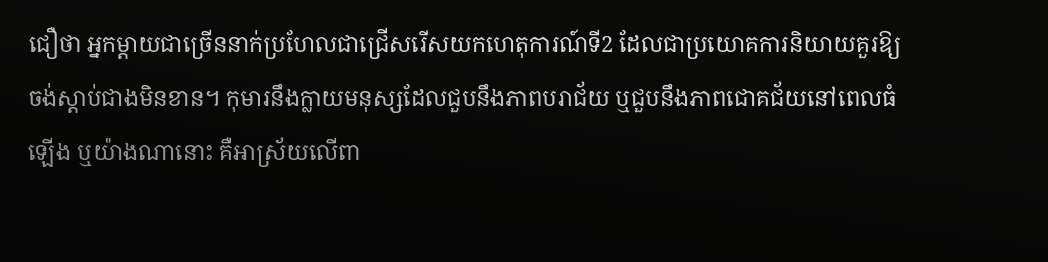ជឿថា អ្នកម្តាយជាច្រើននាក់ប្រហែលជាជ្រើសរើសយកហេតុការណ៍ទី2 ដែលជាប្រយោគការនិយាយគួរឱ្យចង់ស្តាប់ជាងមិនខាន។ កុមារនឹងក្លាយមនុស្សដែលជួបនឹងភាពបរាជ័យ ឬជួបនឹងភាពជោគជ័យនៅពេលធំឡើង ឬយ៉ាងណានោះ គឺអាស្រ័យលើពា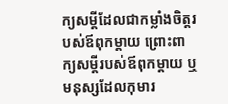ក្យសម្តីដែលជាកម្លាំងចិត្តរបស់ឪពុកម្តាយ ព្រោះពាក្យសម្តីរបស់ឪពុកម្តាយ ឬមនុស្សដែលកុមារ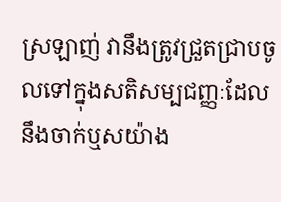ស្រឡាញ់ វានឹងត្រូវជ្រួតជ្រាបចូលទៅក្នុងសតិសម្បជញ្ញៈដែលនឹងចាក់ឬសយ៉ាង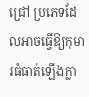ជ្រៅ ប្រភេទដែលអាចធ្វើឱ្យកុមារធំធាត់ឡើងក្លា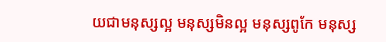យជាមនុស្សល្អ មនុស្សមិនល្អ មនុស្សពូកែ មនុស្ស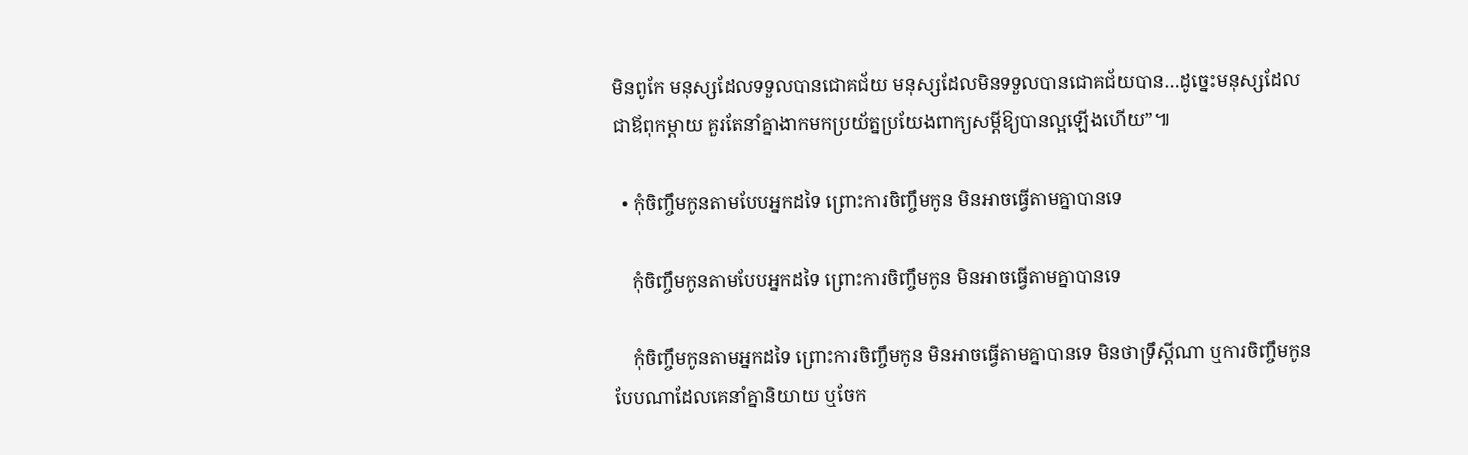មិនពូកែ មនុស្សដែលទទួលបានជោគជ័យ មនុស្សដែលមិនទទួលបានជោគជ័យបាន…ដូច្នេះមនុស្សដែលជាឪពុកម្តាយ គួរតែនាំគ្នាងាកមកប្រយ័ត្នប្រយែងពាក្យសម្តីឱ្យបានល្អឡើងហើយ”៕

  • កុំចិញ្ចឹមកូនតាមបែបអ្នកដទៃ ព្រោះការចិញ្ចឹមកូន មិនអាចធ្វើតាមគ្នាបានទេ

    កុំចិញ្ចឹមកូនតាមបែបអ្នកដទៃ ព្រោះការចិញ្ចឹមកូន មិនអាចធ្វើតាមគ្នាបានទេ

    កុំចិញ្ចឹមកូនតាមអ្នកដទៃ ព្រោះការចិញ្ចឹមកូន មិនអាចធ្វើតាមគ្នាបានទេ មិនថាទ្រឹស្តីណា ឬការចិញ្ចឹមកូនបែបណាដែលគេនាំគ្នានិយាយ ឬចែក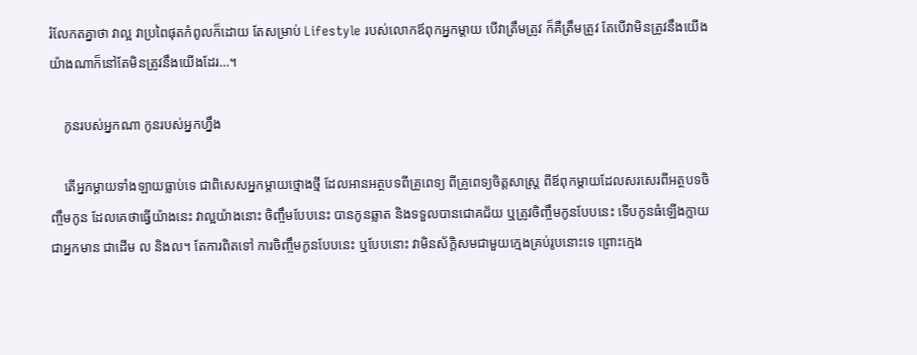រំលែកតគ្នាថា វាល្អ វាប្រពៃផុតកំពូលក៏ដោយ តែសម្រាប់ Lifestyle របស់លោកឪពុកអ្នកម្ដាយ បើវាត្រឹមត្រូវ ក៏គឺត្រឹមត្រូវ តែបើវាមិនត្រូវនឹងយើង យ៉ាងណាក៏នៅតែមិនត្រូវនឹងយើងដែរ…។

    កូនរបស់អ្នកណា កូនរបស់អ្នកហ្នឹង

    តើអ្នកម្ដាយទាំងឡាយធ្លាប់ទេ ជាពិសេសអ្នកម្ដាយថ្មោងថ្មី ដែលអានអត្ថបទពីគ្រូពេទ្យ ពីគ្រូពេទ្យចិត្តសាស្ត្រ ពីឪពុកម្ដាយដែលសរសេរពីអត្ថបទចិញ្ចឹមកូន ដែលគេថាធ្វើយ៉ាងនេះ វាល្អយ៉ាងនោះ ចិញ្ចឹមបែបនេះ បានកូនឆ្លាត និងទទួលបានជោគជ័យ ឬត្រូវចិញ្ចឹមកូនបែបនេះ ទើបកូនធំឡើងក្លាយជាអ្នកមាន ជាដើម ល និងល។ តែការពិតទៅ ការចិញ្ចឹមកូនបែបនេះ ឬបែបនោះ វាមិនស័ក្តិសមជាមួយក្មេងគ្រប់រូបនោះទេ ព្រោះក្មេង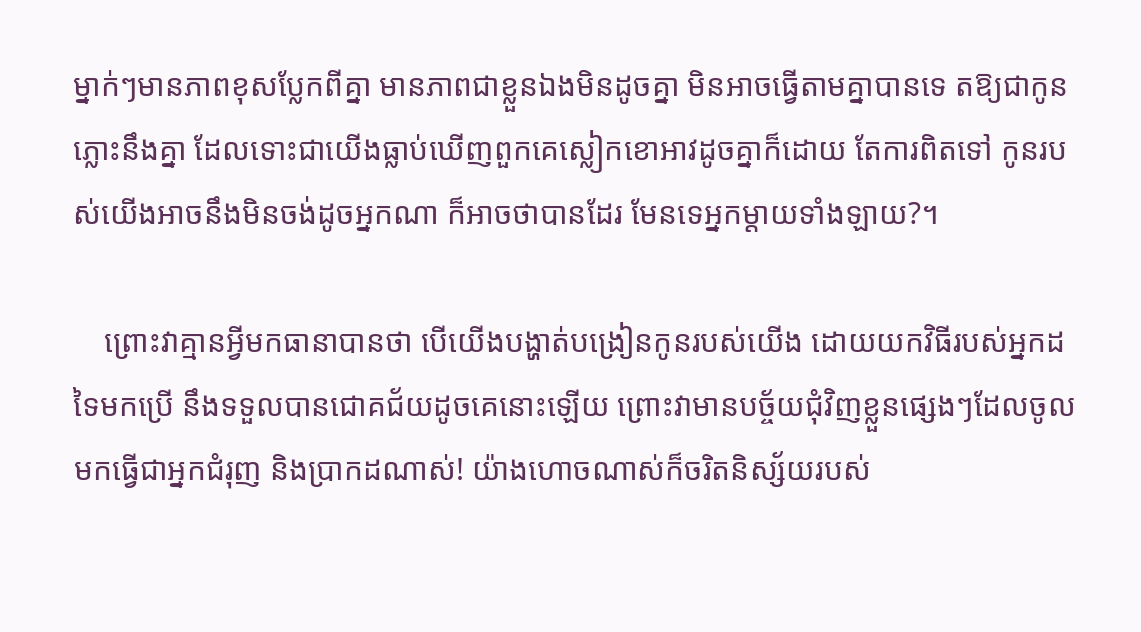ម្នាក់ៗមានភាពខុសប្លែកពីគ្នា មានភាពជាខ្លួនឯងមិនដូចគ្នា មិនអាចធ្វើតាមគ្នាបានទេ តឱ្យជាកូនភ្លោះនឹងគ្នា ដែលទោះជាយើងធ្លាប់ឃើញពួកគេស្លៀកខោអាវដូចគ្នាក៏ដោយ តែការពិតទៅ កូនរបស់យើងអាចនឹងមិនចង់ដូចអ្នកណា ក៏អាចថាបានដែរ មែនទេអ្នកម្ដាយទាំងឡាយ?។

    ព្រោះវាគ្មានអ្វីមកធានាបានថា បើយើងបង្ហាត់បង្រៀនកូនរបស់យើង ដោយយកវិធីរបស់អ្នកដទៃមកប្រើ នឹងទទួលបានជោគជ័យដូចគេនោះឡើយ ព្រោះវាមានបច្ច័យជុំវិញខ្លួនផ្សេងៗដែលចូលមកធ្វើជាអ្នកជំរុញ និងប្រាកដណាស់! យ៉ាងហោចណាស់ក៏ចរិតនិស្ស័យរបស់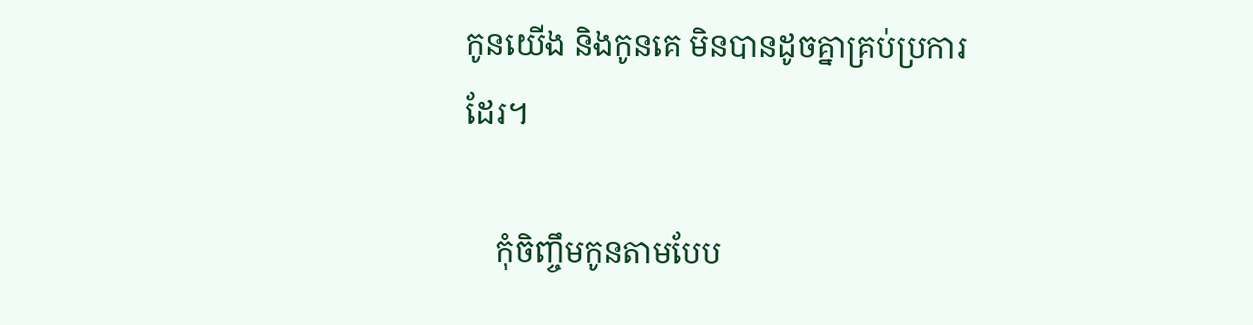កូនយើង និងកូនគេ មិនបានដូចគ្នាគ្រប់ប្រការដែរ។

    កុំចិញ្ចឹមកូនតាមបែប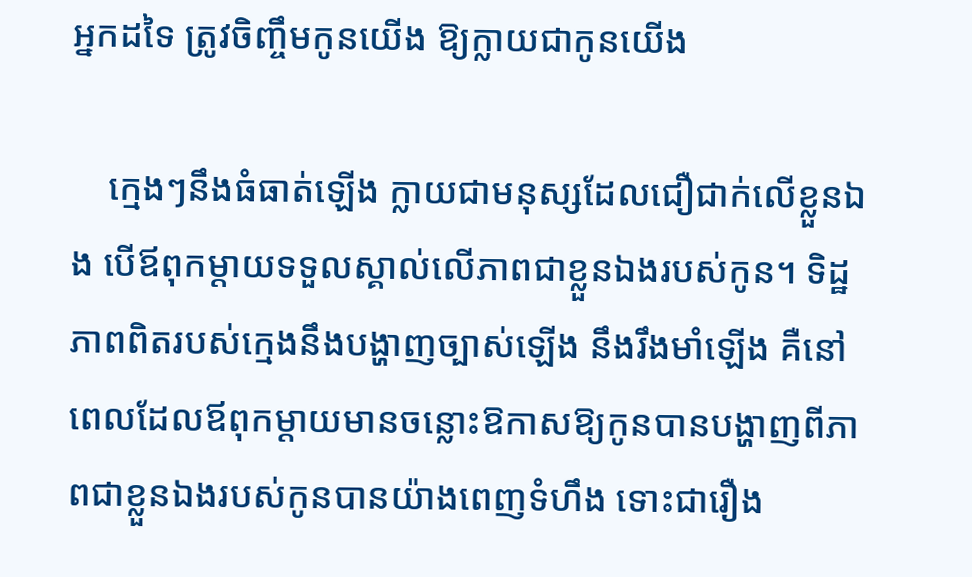អ្នកដទៃ ត្រូវចិញ្ចឹមកូនយើង ឱ្យក្លាយជាកូនយើង

    ក្មេងៗនឹងធំធាត់ឡើង ក្លាយជាមនុស្សដែលជឿជាក់លើខ្លួនឯង បើឪពុកម្ដាយទទួលស្គាល់លើភាពជាខ្លួនឯងរបស់កូន។ ទិដ្ឋភាពពិតរបស់ក្មេងនឹងបង្ហាញច្បាស់ឡើង នឹងរឹងមាំឡើង គឺនៅពេលដែលឪពុកម្ដាយមានចន្លោះឱកាសឱ្យកូនបានបង្ហាញពីភាពជាខ្លួនឯងរបស់កូនបានយ៉ាងពេញទំហឹង ទោះជារឿង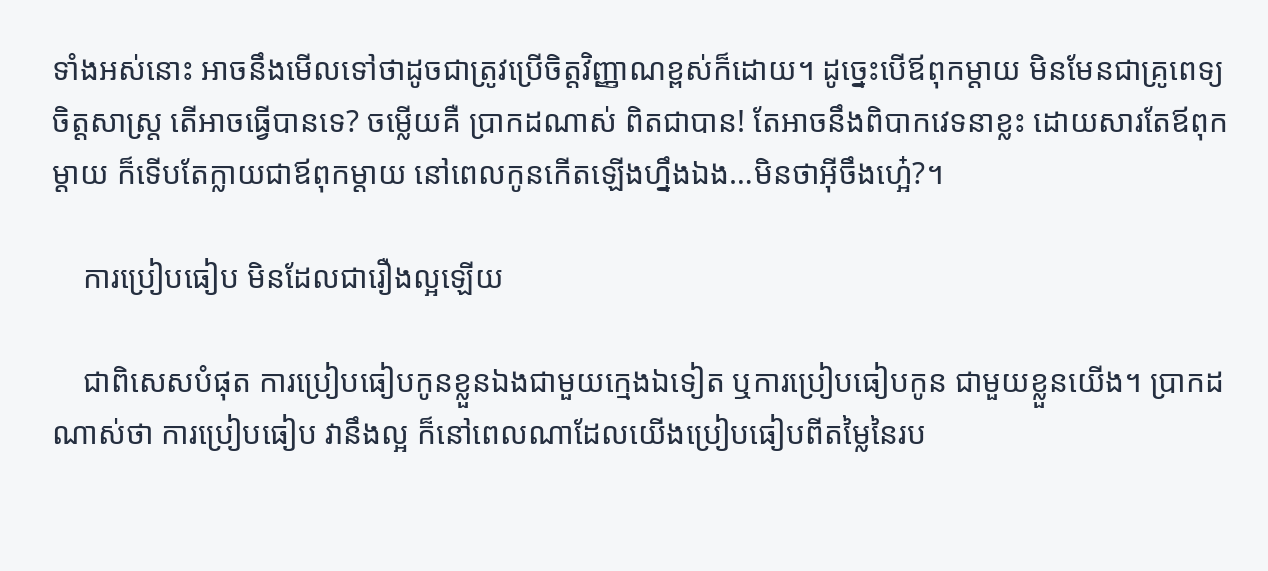ទាំងអស់នោះ អាចនឹងមើលទៅថាដូចជាត្រូវប្រើចិត្តវិញ្ញាណខ្ពស់ក៏ដោយ។ ដូច្នេះបើឪពុកម្ដាយ មិនមែនជាគ្រូពេទ្យចិត្តសាស្ត្រ តើអាចធ្វើបានទេ? ចម្លើយគឺ ប្រាកដណាស់ ពិតជាបាន! តែអាចនឹងពិបាកវេទនាខ្លះ ដោយសារតែឪពុកម្ដាយ ក៏ទើបតែក្លាយជាឪពុកម្ដាយ នៅពេលកូនកើតឡើងហ្នឹងឯង…មិនថាអ៊ីចឹងហ្អេ៎?។

    ការប្រៀបធៀប មិនដែលជារឿងល្អឡើយ

    ជាពិសេសបំផុត ការប្រៀបធៀបកូនខ្លួនឯងជាមួយក្មេងឯទៀត ឬការប្រៀបធៀបកូន ជាមួយខ្លួនយើង។ ប្រាកដណាស់ថា ការប្រៀបធៀប វានឹងល្អ ក៏នៅពេលណាដែលយើងប្រៀបធៀបពីតម្លៃនៃរប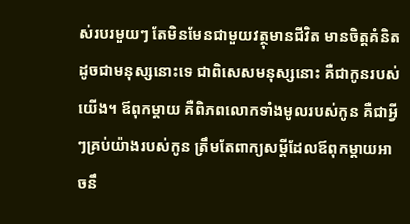ស់របរមួយៗ តែមិនមែនជាមួយវត្ថុមានជីវិត មានចិត្តគំនិត ដូចជាមនុស្សនោះទេ ជាពិសេសមនុស្សនោះ គឺជាកូនរបស់យើង។ ឪពុកម្ដាយ គឺពិភពលោកទាំងមូលរបស់កូន គឺជាអ្វីៗគ្រប់យ៉ាងរបស់កូន ត្រឹមតែពាក្យសម្ដីដែលឪពុកម្ដាយអាចនឹ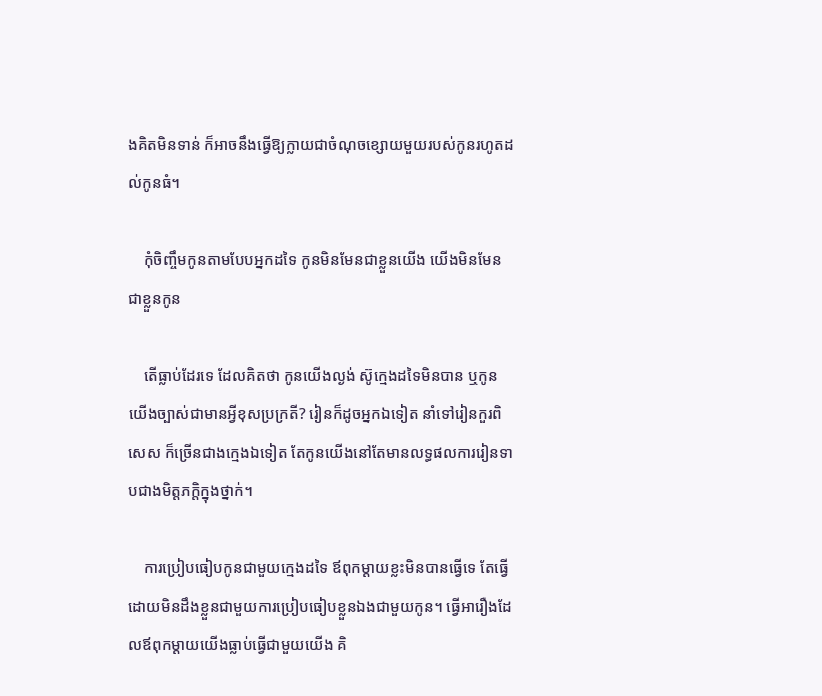ងគិតមិនទាន់ ក៏អាចនឹងធ្វើឱ្យក្លាយជាចំណុចខ្សោយមួយរបស់កូនរហូតដល់កូនធំ។

    កុំចិញ្ចឹមកូនតាមបែបអ្នកដទៃ កូនមិនមែនជាខ្លួនយើង យើងមិនមែនជាខ្លួនកូន

    តើធ្លាប់ដែរទេ ដែលគិតថា កូនយើងល្ងង់ ស៊ូក្មេងដទៃមិនបាន ឬកូនយើងច្បាស់ជាមានអ្វីខុសប្រក្រតី? រៀនក៏ដូចអ្នកឯទៀត នាំទៅរៀនកួរពិសេស ក៏ច្រើនជាងក្មេងឯទៀត តែកូនយើងនៅតែមានលទ្ធផលការរៀនទាបជាងមិត្តភក្តិក្នុងថ្នាក់។

    ការប្រៀបធៀបកូនជាមួយក្មេងដទៃ ឪពុកម្ដាយខ្លះមិនបានធ្វើទេ តែធ្វើដោយមិនដឹងខ្លួនជាមួយការប្រៀបធៀបខ្លួនឯងជាមួយកូន។ ធ្វើអារឿងដែលឪពុកម្ដាយយើងធ្លាប់ធ្វើជាមួយយើង គិ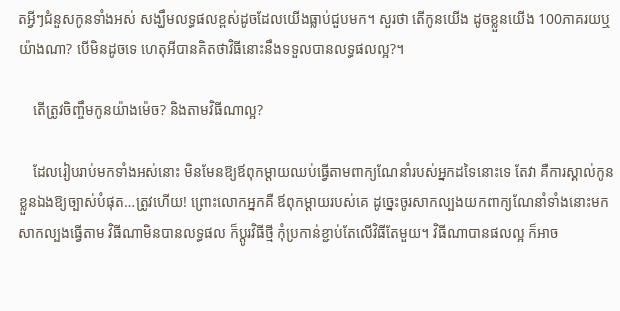តអ្វីៗជំនួសកូនទាំងអស់ សង្ឃឹមលទ្ធផលខ្ពស់ដូចដែលយើងធ្លាប់ជួបមក។ សួរថា តើកូនយើង ដូចខ្លួនយើង 100ភាគរយឬយ៉ាងណា? បើមិនដូចទេ ហេតុអីបានគិតថាវិធីនោះនឹងទទួលបានលទ្ធផលល្អ?។

    តើត្រូវចិញ្ចឹមកូនយ៉ាងម៉េច? និងតាមវិធីណាល្អ?

    ដែលរៀបរាប់មកទាំងអស់នោះ មិនមែនឱ្យឪពុកម្ដាយឈប់ធ្វើតាមពាក្យណែនាំរបស់អ្នកដទៃនោះទេ តែវា គឺការស្គាល់កូនខ្លួនឯងឱ្យច្បាស់បំផុត…ត្រូវហើយ! ព្រោះលោកអ្នកគឺ ឪពុកម្ដាយរបស់គេ ដូច្នេះចូរសាកល្បងយកពាក្យណែនាំទាំងនោះមកសាកល្បងធ្វើតាម វិធីណាមិនបានលទ្ធផល ក៏ប្ដូរវិធីថ្មី កុំប្រកាន់ខ្ជាប់តែលើវិធីតែមួយ។ វិធីណាបានផលល្អ ក៏អាច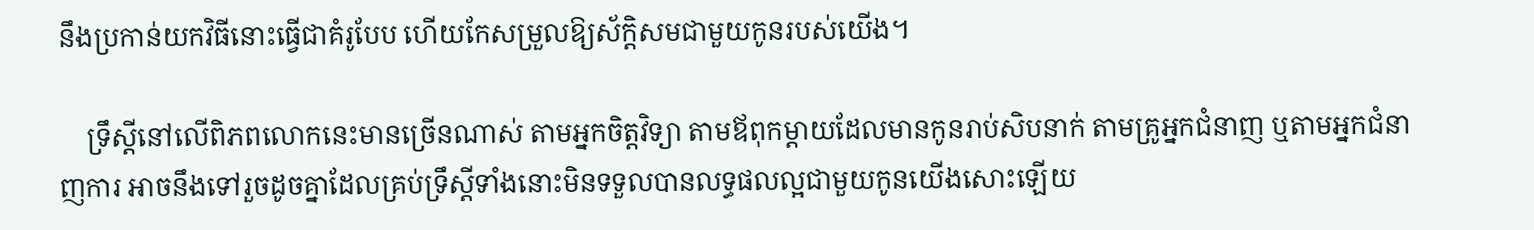នឹងប្រកាន់យកវិធីនោះធ្វើជាគំរូបែប ហើយកែសម្រួលឱ្យស័ក្តិសមជាមួយកូនរបស់យើង។

    ទ្រឹស្ដីនៅលើពិភពលោកនេះមានច្រើនណាស់ តាមអ្នកចិត្តវិទ្យា តាមឪពុកម្ដាយដែលមានកូនរាប់សិបនាក់ តាមគ្រូអ្នកជំនាញ ឬតាមអ្នកជំនាញការ អាចនឹងទៅរួចដូចគ្នាដែលគ្រប់ទ្រឹស្ដីទាំងនោះមិនទទួលបានលទ្ធផលល្អជាមួយកូនយើងសោះឡើយ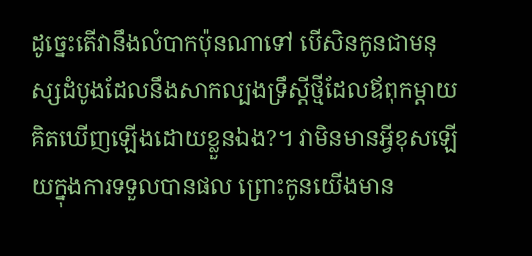ដូច្នេះតើវានឹងលំបាកប៉ុនណាទៅ បើសិនកូនជាមនុស្សដំបូងដែលនឹងសាកល្បងទ្រឹស្ដីថ្មីដែលឪពុកម្ដាយគិតឃើញឡើងដោយខ្លួនឯង?។ វាមិនមានអ្វីខុសឡើយក្នុងការទទួលបានផល ព្រោះកូនយើងមាន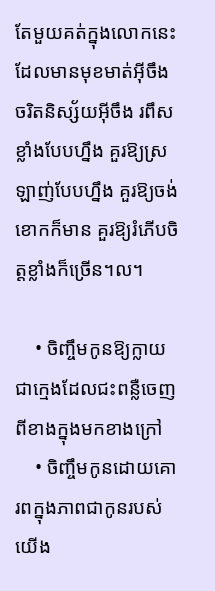តែមួយគត់ក្នុងលោកនេះ ដែលមានមុខមាត់អ៊ីចឹង ចរិតនិស្ស័យអ៊ីចឹង រពឹសខ្លាំងបែបហ្នឹង គួរឱ្យស្រឡាញ់បែបហ្នឹង គួរឱ្យចង់ខោកក៏មាន គួរឱ្យរំភើបចិត្តខ្លាំងក៏ច្រើន។ល។

    • ចិញ្ចឹមកូនឱ្យក្លាយជាក្មេងដែលជះពន្លឺចេញពីខាងក្នុងមកខាងក្រៅ
    • ចិញ្ចឹមកូនដោយគោរពក្នុងភាពជាកូនរបស់យើង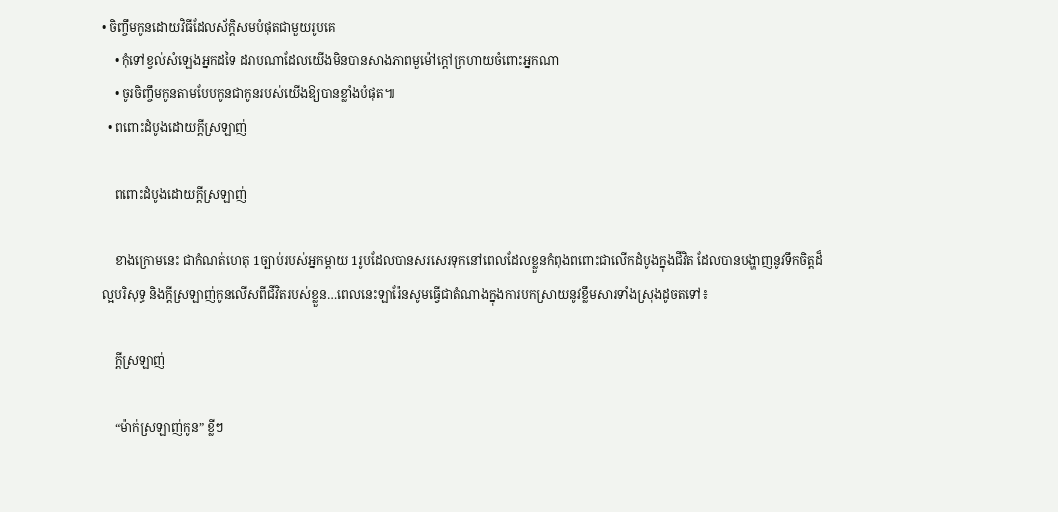• ចិញ្ចឹមកូនដោយវិធីដែលស័ក្តិសមបំផុតជាមួយរូបគេ
    • កុំទៅខ្វល់សំឡេងអ្នកដទៃ ដរាបណាដែលយើងមិនបានសាងភាពមួម៉ៅក្ដៅក្រហាយចំពោះអ្នកណា
    • ចូរចិញ្ចឹមកូនតាមបែបកូនជាកូនរបស់យើងឱ្យបានខ្លាំងបំផុត៕
  • ពពោះដំបូងដោយក្តីស្រឡាញ់

    ពពោះដំបូងដោយក្តីស្រឡាញ់

    ខាងក្រោមនេះ ជាកំណត់ហេតុ 1ច្បាប់របស់អ្នកម្ដាយ 1រូបដែលបានសរសេរទុកនៅពេលដែលខ្លួនកំពុងពពោះជាលើកដំបូងក្នុងជីវិត ដែលបានបង្ហាញនូវទឹកចិត្តដ៏ល្អបរិសុទ្ធ និងក្ដីស្រឡាញ់កូនលើសពីជីវិតរបស់ខ្លួន…ពេលនេះឡារ៉ែនសូមធ្វើជាតំណាងក្នុងការបកស្រាយនូវខ្លឹមសារទាំងស្រុងដូចតទៅ៖

    ក្តីស្រឡាញ់

    “ម៉ាក់ស្រឡាញ់កូន” ខ្លីៗ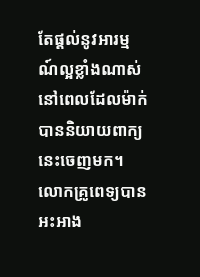តែផ្តល់នូវអារម្មណ៍ល្អខ្លាំងណាស់នៅពេលដែលម៉ាក់បាននិយាយពាក្យនេះចេញមក។ លោកគ្រូពេទ្យបានអះអាង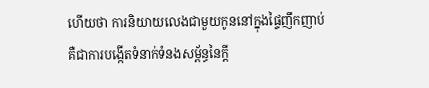ហើយថា ការនិយាយលេងជាមួយកូននៅក្នុងផ្ទៃញឹកញាប់ គឺជាការបង្កើតទំនាក់ទំនងសម្ព័ន្ធនៃក្តី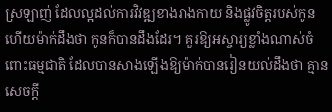ស្រឡាញ់ ដែលល្អដល់ការវិវឌ្ឍខាងរាងកាយ និងផ្លូវចិត្តរបស់កូន ហើយម៉ាក់ដឹងថា កូនក៏បានដឹងដែរ។ គួរឱ្យអស្ចារ្យខ្លាំងណាស់ចំពោះធម្មជាតិ ដែលបានសាងឡើងឱ្យម៉ាក់បានរៀនយល់ដឹងថា គ្មានសេចក្តី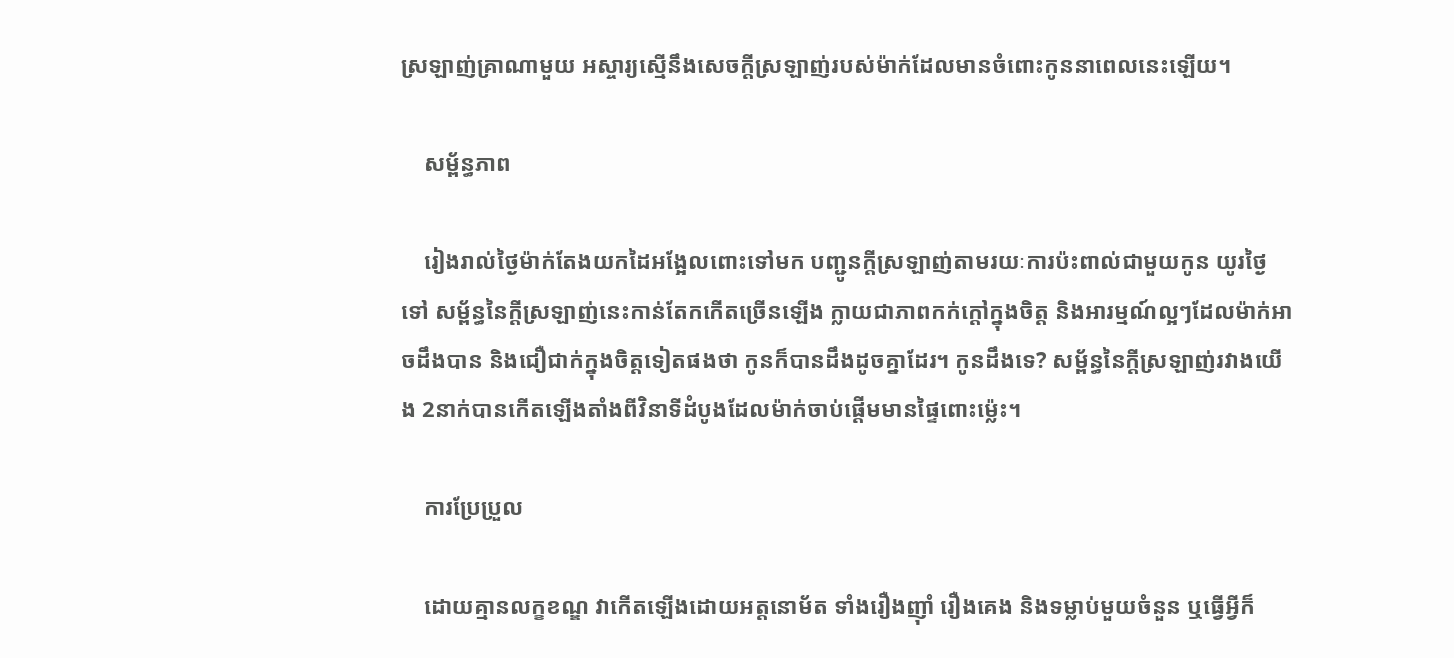ស្រឡាញ់គ្រាណាមួយ អស្ចារ្យស្មើនឹងសេចក្តីស្រឡាញ់របស់ម៉ាក់ដែលមានចំពោះកូននាពេលនេះឡើយ។

    សម្ព័ន្ធភាព

    រៀងរាល់ថ្ងៃម៉ាក់តែងយកដៃអង្អែលពោះទៅមក បញ្ជូនក្តីស្រឡាញ់តាមរយៈការប៉ះពាល់ជាមួយកូន យូរថ្ងៃទៅ សម្ព័ន្ធនៃក្តីស្រឡាញ់នេះកាន់តែកកើតច្រើនឡើង ក្លាយជាភាពកក់ក្តៅក្នុងចិត្ត និងអារម្មណ៍ល្អៗដែលម៉ាក់អាចដឹងបាន និងជឿជាក់ក្នុងចិត្តទៀតផងថា កូនក៏បានដឹងដូចគ្នាដែរ។ កូនដឹងទេ? សម្ព័ន្ធនៃក្តីស្រឡាញ់រវាងយើង 2នាក់បានកើតឡើងតាំងពីវិនាទីដំបូងដែលម៉ាក់ចាប់ផ្តើមមានផ្ទៃពោះម្ល៉េះ។

    ការប្រែប្រួល

    ដោយគ្មានលក្ខខណ្ឌ វាកើតឡើងដោយអត្តនោម័ត ទាំងរឿងញ៉ាំ រឿងគេង និងទម្លាប់មួយចំនួន ឬធ្វើអ្វីក៏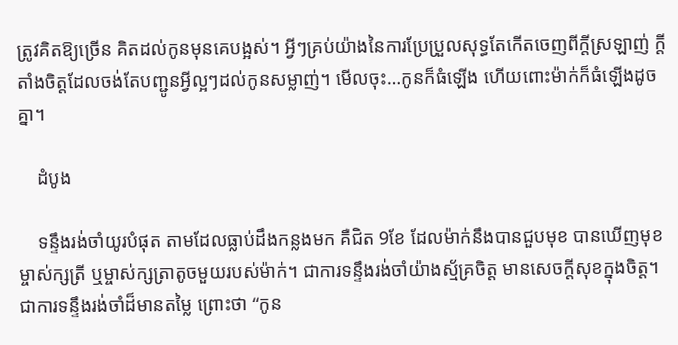ត្រូវគិតឱ្យច្រើន គិតដល់កូនមុនគេបង្អស់។ អ្វីៗគ្រប់យ៉ាងនៃការប្រែប្រួលសុទ្ធតែកើតចេញពីក្តីស្រឡាញ់ ក្តីតាំងចិត្តដែលចង់តែបញ្ជូនអ្វីល្អៗដល់កូនសម្លាញ់។ មើលចុះ…កូនក៏ធំឡើង ហើយពោះម៉ាក់ក៏ធំឡើងដូចគ្នា។

    ដំបូង

    ទន្ទឹងរង់ចាំយូរបំផុត តាមដែលធ្លាប់ដឹងកន្លងមក គឺជិត 9ខែ ដែលម៉ាក់នឹងបានជួបមុខ បានឃើញមុខម្ចាស់ក្សត្រី ឬម្ចាស់ក្សត្រាតូចមួយរបស់ម៉ាក់។ ជាការទន្ទឹងរង់ចាំយ៉ាងស្ម័គ្រចិត្ត មានសេចក្តីសុខក្នុងចិត្ត។ ជាការទន្ទឹងរង់ចាំដ៏មានតម្លៃ ព្រោះថា “កូន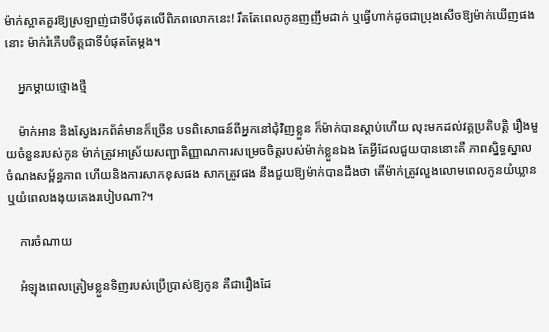ម៉ាក់ស្អាតគួរឱ្យស្រឡាញ់ជាទីបំផុតលើពិភពលោកនេះ! រឹតតែពេលកូនញញឹមដាក់ ឬធ្វើហាក់ដូចជាប្រុងសើចឱ្យម៉ាក់ឃើញផងនោះ ម៉ាក់រំភើបចិត្តជាទីបំផុតតែម្តង។

    អ្នកម្តាយថ្មោងថ្មី

    ម៉ាក់អាន និងស្វែងរកព័ត៌មានក៏ច្រើន បទពិសោធន៍ពីអ្នកនៅជុំវិញខ្លួន ក៏ម៉ាក់បានស្តាប់ហើយ លុះមកដល់វគ្គប្រតិបត្តិ រឿងមួយចំនួនរបស់កូន ម៉ាក់ត្រូវអាស្រ័យសញ្ជាតិញ្ញាណការសម្រេចចិត្តរបស់ម៉ាក់ខ្លួនឯង តែអ្វីដែលជួយបាននោះគឺ ភាពស្និទ្ធស្នាល ចំណងសម្ព័ន្ធភាព ហើយនិងការសាកខុសផង សាកត្រូវផង នឹងជួយឱ្យម៉ាក់បានដឹងថា តើម៉ាក់ត្រូវលួងលោមពេលកូនយំឃ្លាន ឬយំពេលងងុយគេងរបៀបណា?។

    ការចំណាយ

    អំឡុងពេលត្រៀមខ្លួនទិញរបស់ប្រើប្រាស់ឱ្យកូន គឺជារឿងដែ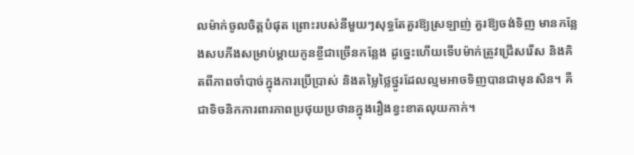លម៉ាក់ចូលចិត្តបំផុត ព្រោះរបស់នីមួយៗសុទ្ធតែគួរឱ្យស្រឡាញ់ គួរឱ្យចង់ទិញ មានកន្លែងសបភីងសម្រាប់ម្តាយកូនខ្ចីជាច្រើនកន្លែង ដូច្នេះហើយទើបម៉ាក់ត្រូវជ្រើសរើស និងគិតពីភាពចាំបាច់ក្នុងការប្រើប្រាស់ និងតម្លៃថ្លៃថ្នូរដែលល្មមអាចទិញបានជាមុនសិន។ គឺជាទិចនិកការពារភាពប្រថុយប្រថានក្នុងរឿងខ្វះខាតលុយកាក់។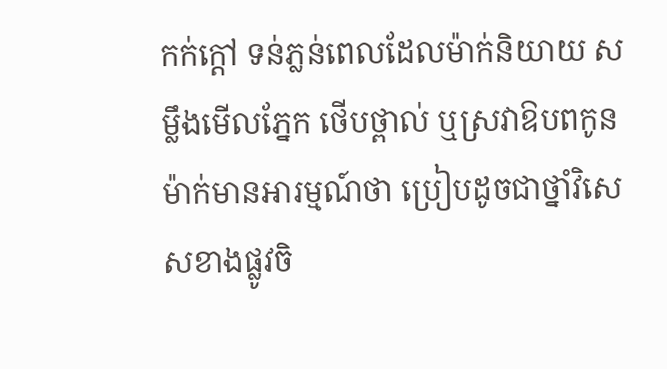កក់ក្តៅ ទន់ភ្លន់ពេលដែលម៉ាក់និយាយ សម្លឹងមើលភ្នែក ថើបថ្ពាល់ ឬស្រវាឱបពកូន ម៉ាក់មានអារម្មណ៍ថា ប្រៀបដូចជាថ្នាំវិសេសខាងផ្លូវចិ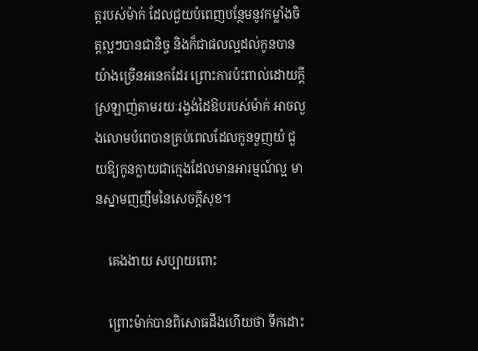ត្តរបស់ម៉ាក់ ដែលជួយបំពេញបន្ថែមនូវកម្លាំងចិត្តល្អៗបានជានិច្ច និងក៏ជាផលល្អដល់កូនបានយ៉ាងច្រើនអនេកដែរ ព្រោះការប៉ះពាល់ដោយក្តីស្រឡាញ់តាមរយៈរង្វង់ដៃឱបរបស់ម៉ាក់ អាចលួងលោមបំពេបានគ្រប់ពេលដែលកូនទួញយំ ជួយឱ្យកូនក្លាយជាក្មេងដែលមានអារម្មណ៍ល្អ មានស្នាមញញឹមនៃសេចក្តីសុខ។

    គេងងាយ សប្បាយពោះ

    ព្រោះម៉ាក់បានពិសោធដឹងហើយថា ទឹកដោះ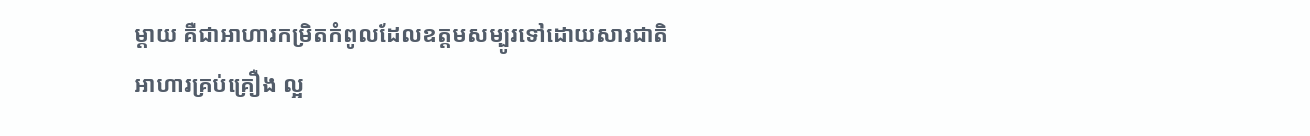ម្តាយ គឺជាអាហារកម្រិតកំពូលដែលឧត្តមសម្បូរទៅដោយសារជាតិអាហារគ្រប់គ្រឿង ល្អ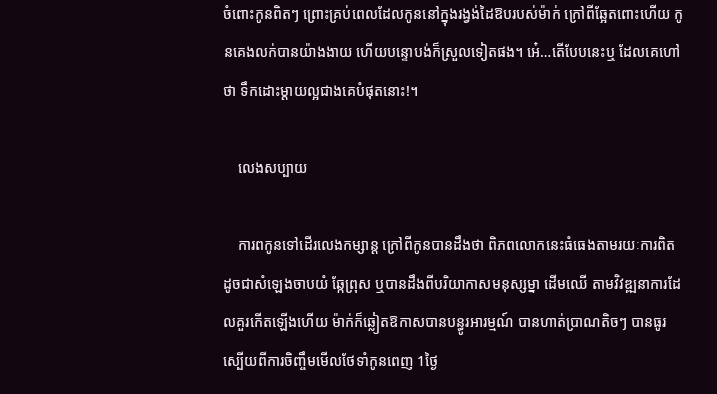ចំពោះកូនពិតៗ ព្រោះគ្រប់ពេលដែលកូននៅក្នុងរង្វង់ដៃឱបរបស់ម៉ាក់ ក្រៅពីឆ្អែតពោះហើយ កូនគេងលក់បានយ៉ាងងាយ ហើយបន្ទោបង់ក៏ស្រួលទៀតផង។ អេ៎…តើបែបនេះឬ ដែលគេហៅថា ទឹកដោះម្តាយល្អជាងគេបំផុតនោះ!។

    លេងសប្បាយ

    ការពកូនទៅដើរលេងកម្សាន្ត ក្រៅពីកូនបានដឹងថា ពិភពលោកនេះធំធេងតាមរយៈការពិត ដូចជាសំឡេងចាបយំ ឆ្កែព្រុស ឬបានដឹងពីបរិយាកាសមនុស្សម្នា ដើមឈើ តាមវិវឌ្ឍនាការដែលគួរកើតឡើងហើយ ម៉ាក់ក៏ឆ្លៀតឱកាសបានបន្ធូរអារម្មណ៍ បានហាត់ប្រាណតិចៗ បានធូរស្បើយពីការចិញ្ចឹមមើលថែទាំកូនពេញ 1ថ្ងៃ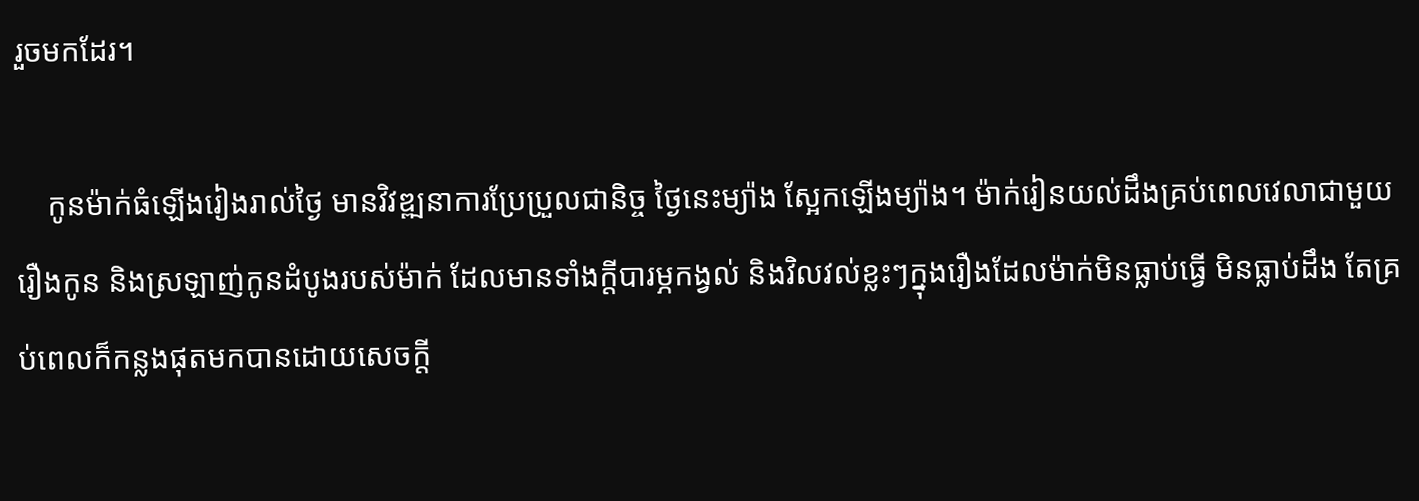រួចមកដែរ។

    កូនម៉ាក់ធំឡើងរៀងរាល់ថ្ងៃ មានវិវឌ្ឍនាការប្រែប្រួលជានិច្ច ថ្ងៃនេះម្យ៉ាង ស្អែកឡើងម្យ៉ាង។ ម៉ាក់រៀនយល់ដឹងគ្រប់ពេលវេលាជាមួយរឿងកូន និងស្រឡាញ់កូនដំបូងរបស់ម៉ាក់ ដែលមានទាំងក្តីបារម្ភកង្វល់ និងវិលវល់ខ្លះៗក្នុងរឿងដែលម៉ាក់មិនធ្លាប់ធ្វើ មិនធ្លាប់ដឹង តែគ្រប់ពេលក៏កន្លងផុតមកបានដោយសេចក្តី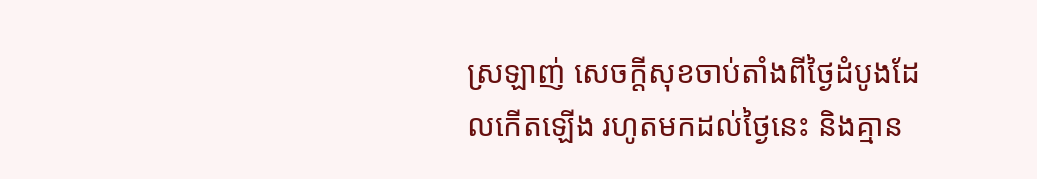ស្រឡាញ់ សេចក្តីសុខចាប់តាំងពីថ្ងៃដំបូងដែលកើតឡើង រហូតមកដល់ថ្ងៃនេះ និងគ្មាន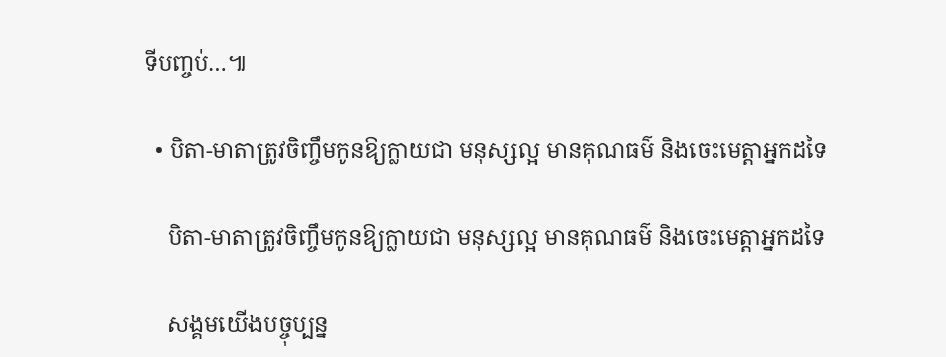ទីបញ្ចប់…៕

  • បិតា-មាតាត្រូវចិញ្ចឹមកូនឱ្យក្លាយជា មនុស្សល្អ មានគុណធម៌ និងចេះមេត្តាអ្នកដទៃ

    បិតា-មាតាត្រូវចិញ្ចឹមកូនឱ្យក្លាយជា មនុស្សល្អ មានគុណធម៌ និងចេះមេត្តាអ្នកដទៃ

    សង្គមយើងបច្ចុប្បន្ន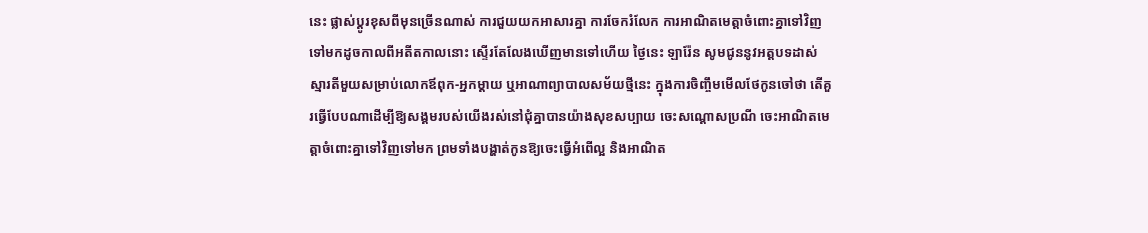នេះ ផ្លាស់ប្តូរខុសពីមុនច្រើនណាស់ ការជួយយកអាសារគ្នា ការចែករំលែក ការអាណិតមេត្តាចំពោះគ្នាទៅវិញទៅមកដូចកាលពីអតីតកាលនោះ ស្ទើរតែលែងឃើញមានទៅហើយ ថ្ងៃនេះ ឡារ៉ែន សូមជូននូវអត្តបទដាស់ស្មារតីមួយសម្រាប់លោកឪពុក-អ្នកម្តាយ ឬអាណាព្យាបាលសម័យថ្មីនេះ ក្នុងការចិញ្ចឹមមើលថែកូនចៅថា តើគួរធ្វើបែបណាដើម្បីឱ្យសង្គមរបស់យើងរស់នៅជុំគ្នាបានយ៉ាងសុខសប្បាយ ចេះសណ្តោសប្រណី ចេះអាណិតមេត្តាចំពោះគ្នាទៅវិញទៅមក ព្រមទាំងបង្ហាត់កូនឱ្យចេះធ្វើអំពើល្អ និងអាណិត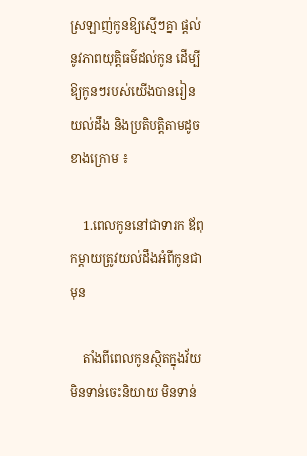ស្រឡាញ់កូនឱ្យស្មើៗគ្នា ផ្តល់នូវភាពយុត្តិធម៌ដល់កូន ដើម្បីឱ្យកូនៗរបស់យើងបានរៀនយល់ដឹង និងប្រតិបត្តិតាមដូចខាងក្រោម ៖

    1.ពេលកូននៅជាទារក ឪពុកម្តាយត្រូវយល់ដឹងអំពីកូនជាមុន

    តាំងពីពេលកូនស្ថិតក្នុងវ័យមិនទាន់ចេះនិយាយ មិនទាន់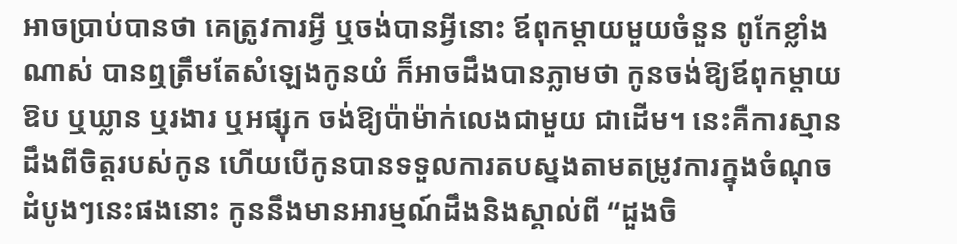អាចប្រាប់បានថា គេត្រូវការអ្វី ឬចង់បានអ្វីនោះ ឪពុកម្តាយមួយចំនួន ពូកែខ្លាំងណាស់ បានឮត្រឹមតែសំឡេងកូនយំ ក៏អាចដឹងបានភ្លាមថា កូនចង់ឱ្យឪពុកម្តាយឱប ឬឃ្លាន ឬរងារ ឬអផ្សុក ចង់ឱ្យប៉ាម៉ាក់លេងជាមួយ ជាដើម។ នេះគឺការស្មានដឹងពីចិត្តរបស់កូន ហើយបើកូនបានទទួលការតបស្នងតាមតម្រូវការក្នុងចំណុចដំបូងៗនេះផងនោះ កូននឹងមានអារម្មណ៍ដឹងនិងស្គាល់ពី “ដួងចិ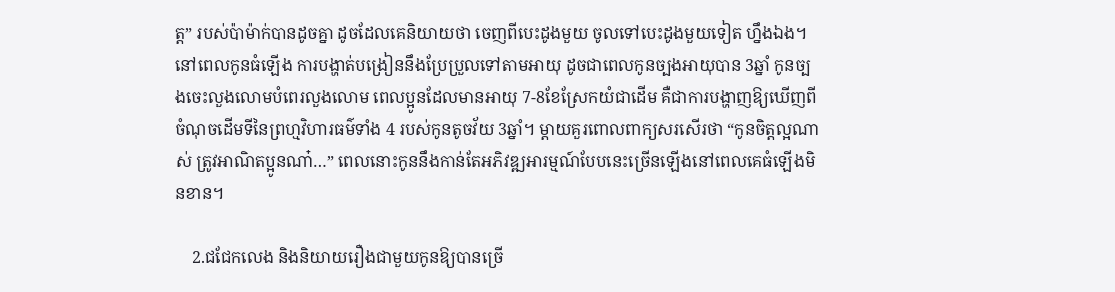ត្ត” របស់ប៉ាម៉ាក់បានដូចគ្នា ដូចដែលគេនិយាយថា ចេញពីបេះដូងមួយ ចូលទៅបេះដូងមួយទៀត ហ្នឹងឯង។ នៅពេលកូនធំឡើង ការបង្ហាត់បង្រៀននឹងប្រែប្រួលទៅតាមអាយុ ដូចជាពេលកូនច្បងអាយុបាន 3ឆ្នាំ កូនច្បងចេះលួងលោមបំពេរលួងលោម ពេលប្អូនដែលមានអាយុ 7-8ខែស្រែកយំជាដើម គឺជាការបង្ហាញឱ្យឃើញពីចំណុចដើមទីនៃព្រហ្មវិហារធម៌ទាំង 4 របស់កូនតូចវ័យ 3ឆ្នាំ។ ម្តាយគួរពោលពាក្យសរសើរថា “កូនចិត្តល្អណាស់ ត្រូវអាណិតប្អូនណា៎…” ពេលនោះកូននឹងកាន់តែអភិវឌ្ឍអារម្មណ៍បែបនេះច្រើនឡើងនៅពេលគេធំឡើងមិនខាន។

    2.ជជែកលេង និងនិយាយរឿងជាមួយកូនឱ្យបានច្រើ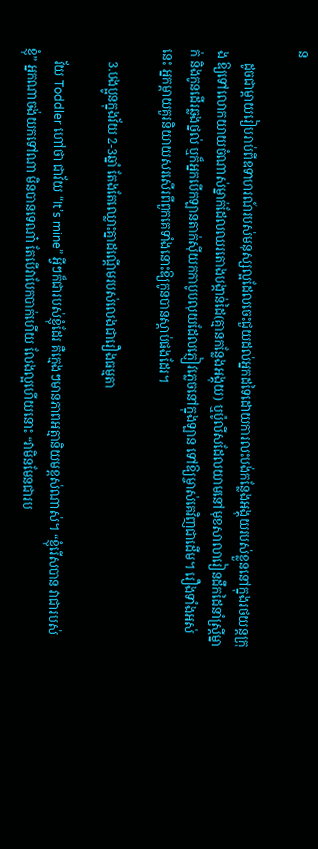ន

    ដូចជាម្តាយរៀបរាប់ពីឧទាហរណ៍របស់មនុស្សល្អដែលចេះជួយដល់អ្នកដទៃដោយការលះបង់កន្លែងអង្គុយរបស់ខ្លួននៅក្នុងរថយន្តក្រុង ឱ្យទៅលោកយាយចំណាស់ម្នាក់ដែលឈរតោងបង្កាន់ដៃ(គ្មានកន្លែងអង្គុយ) ឬប៉ូលីសដែលយាមនៅមុខសាលារៀនដឹកដៃនាំស្រ្តីម្នាក់ និងកូនដើរឆ្លងថ្នល់ ឬក៏អ្នកបើកឡានតាក់ស៊ីយកកាបូបលុយដែលភ្ញៀវភ្លេចនៅក្នុងឡាន ទៅឱ្យម្ចាស់គេវិញជាដើម។ រឿងទាំងអស់នេះ អ្នកម្តាយគួរនិយាយសរសើរពីពួកគេទាំងនោះឱ្យកូនបានស្តាប់ផងដែរ។

    3.បងប្អូនក្នុងវ័យ 2-3ឆ្នាំ តែងតែឈ្លោះគ្នាដណ្តើមរបស់លេងជារឿងធម្មតា

    វ័យ Toddler ហៅថា ជាវ័យ “It’s mine” អ្វីៗក៏ជារបស់ខ្ញុំដែរ គឺក្មេងៗមានភាពអត្មានិយមខ្ពស់ណាស់។ “ខ្ញុំរើសបាន វាជារបស់ខ្ញុំ” អ្នកណាចង់យកទៅណា មិនបានទេណា៎ តែបើវាបែកបាក់ហើយ លែងល្អហើយនោះ “វាមិនមែនជារប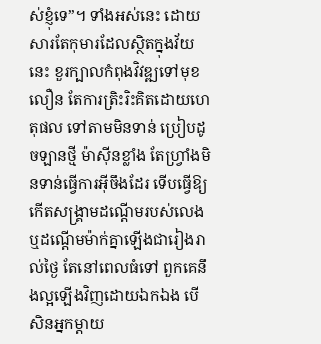ស់ខ្ញុំទេ”។ ទាំងអស់នេះ ដោយសារតែកុមារដែលស្ថិតក្នុងវ័យនេះ ខួរក្បាលកំពុងវិវឌ្ឍទៅមុខលឿន តែការត្រិះរិះគិតដោយហេតុផល ទៅតាមមិនទាន់ ប្រៀបដូចឡានថ្មី ម៉ាស៊ីនខ្លាំង តែហ្រ្វាំងមិនទាន់ធ្វើការអុីចឹងដែរ ទើបធ្វើឱ្យកើតសង្គ្រាមដណ្តើមរបស់លេង ឬដណ្តើមម៉ាក់គ្នាឡើងជារៀងរាល់ថ្ងៃ តែនៅពេលធំទៅ ពួកគេនឹងល្អឡើងវិញដោយឯកឯង បើសិនអ្នកម្តាយ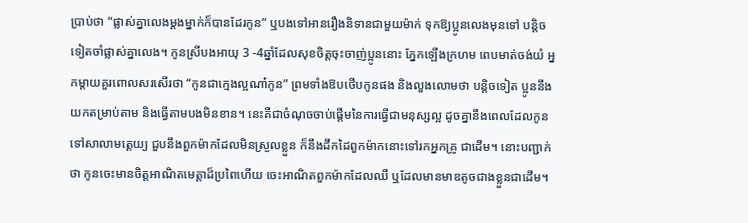ប្រាប់ថា “ផ្លាស់គ្នាលេងម្តងម្នាក់ក៏បានដែរកូន” ឬបងទៅអានរឿងនិទានជាមួយម៉ាក់ ទុកឱ្យប្អូនលេងមុនទៅ បន្តិចទៀតចាំផ្លាស់គ្នាលេង។ កូនស្រីបងអាយុ 3 -4ឆ្នាំដែលសុខចិត្តចុះចាញ់ប្អូននោះ ភ្នែកឡើងក្រហម ពេបមាត់ចង់យំ អ្នកម្តាយគួរពោលសរសើរថា “កូនជាក្មេងល្អណា៎កូន” ព្រមទាំងឱបថើបកូនផង និងលួងលោមថា បន្តិចទៀត ប្អូននឹងយកតម្រាប់តាម និងធ្វើតាមបងមិនខាន។ នេះគឺជាចំណុចចាប់ផ្តើមនៃការធ្វើជាមនុស្សល្អ ដូចគ្នានឹងពេលដែលកូនទៅសាលាមត្តេយ្យ ជួបនឹងពួកម៉ាកដែលមិនស្រួលខ្លួន ក៏នឹងដឹកដៃពួកម៉ាកនោះទៅរកអ្នកគ្រូ ជាដើម។ នោះបញ្ជាក់ថា កូនចេះមានចិត្តអាណិតមេត្តាដ៏ប្រពៃហើយ ចេះអាណិតពួកម៉ាកដែលឈឺ ឬដែលមានមាឌតូចជាងខ្លួនជាដើម។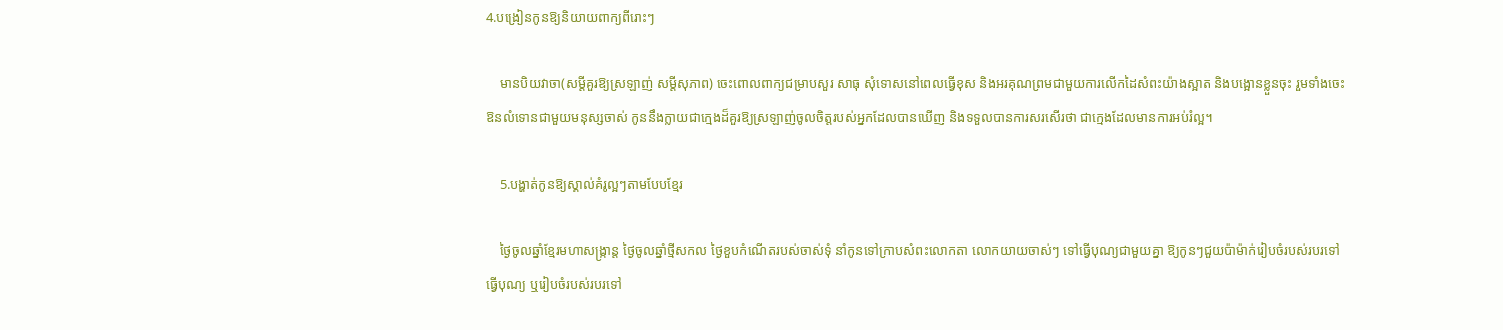4.បង្រៀនកូនឱ្យនិយាយពាក្យពីរោះៗ

    មានបិយវាចា(សម្តីគួរឱ្យស្រឡាញ់ សម្តីសុភាព) ចេះពោលពាក្យជម្រាបសួរ សាធុ សុំទោសនៅពេលធ្វើខុស និងអរគុណព្រមជាមួយការលើកដៃសំពះយ៉ាងស្អាត និងបង្អោនខ្លួនចុះ រួមទាំងចេះឱនលំទោនជាមួយមនុស្សចាស់ កូននឹងក្លាយជាក្មេងដ៏គួរឱ្យស្រឡាញ់ចូលចិត្តរបស់អ្នកដែលបានឃើញ និងទទួលបានការសរសើរថា ជាក្មេងដែលមានការអប់រំល្អ។

    5.បង្ហាត់កូនឱ្យស្គាល់គំរូល្អៗតាមបែបខ្មែរ

    ថ្ងៃចូលឆ្នាំខ្មែរមហាសង្រ្កាន្ត ថ្ងៃចូលឆ្នាំថ្មីសកល ថ្ងៃខួបកំណើតរបស់ចាស់ទុំ នាំកូនទៅក្រាបសំពះលោកតា លោកយាយចាស់ៗ ទៅធ្វើបុណ្យជាមួយគ្នា ឱ្យកូនៗជួយប៉ាម៉ាក់រៀបចំរបស់របរទៅធ្វើបុណ្យ ឬរៀបចំរបស់របរទៅ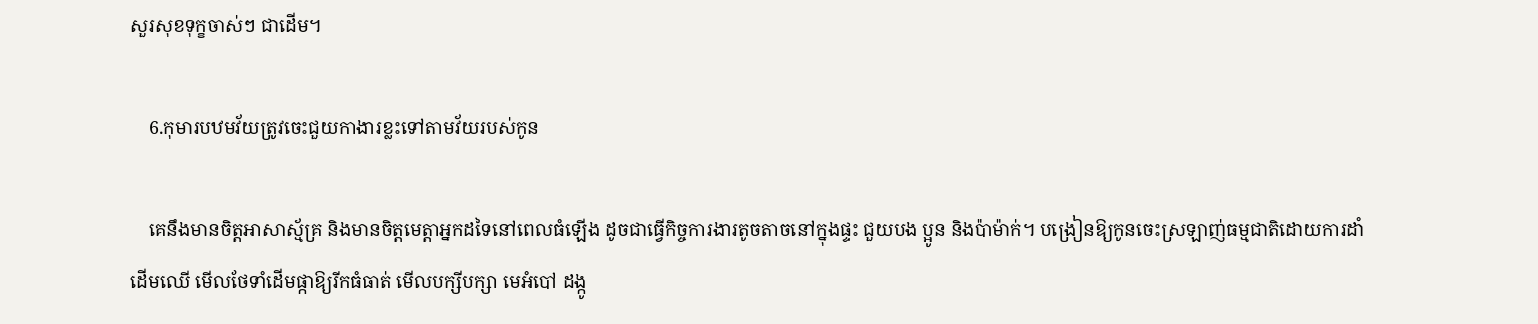សួរសុខទុក្ខចាស់ៗ ជាដើម។

    6.កុមារបឋមវ័យត្រូវចេះជួយកាងារខ្លះទៅតាមវ័យរបស់កូន

    គេនឹងមានចិត្តអាសាស្ម័គ្រ និងមានចិត្តមេត្តាអ្នកដទៃនៅពេលធំឡើង ដូចជាធ្វើកិច្ចការងារតូចតាចនៅក្នុងផ្ទះ ជួយបង ប្អូន និងប៉ាម៉ាក់។ បង្រៀនឱ្យកូនចេះស្រឡាញ់ធម្មជាតិដោយការដាំដើមឈើ មើលថែទាំដើមផ្កាឱ្យរីកធំធាត់ មើលបក្សីបក្សា មេអំបៅ ដង្កូ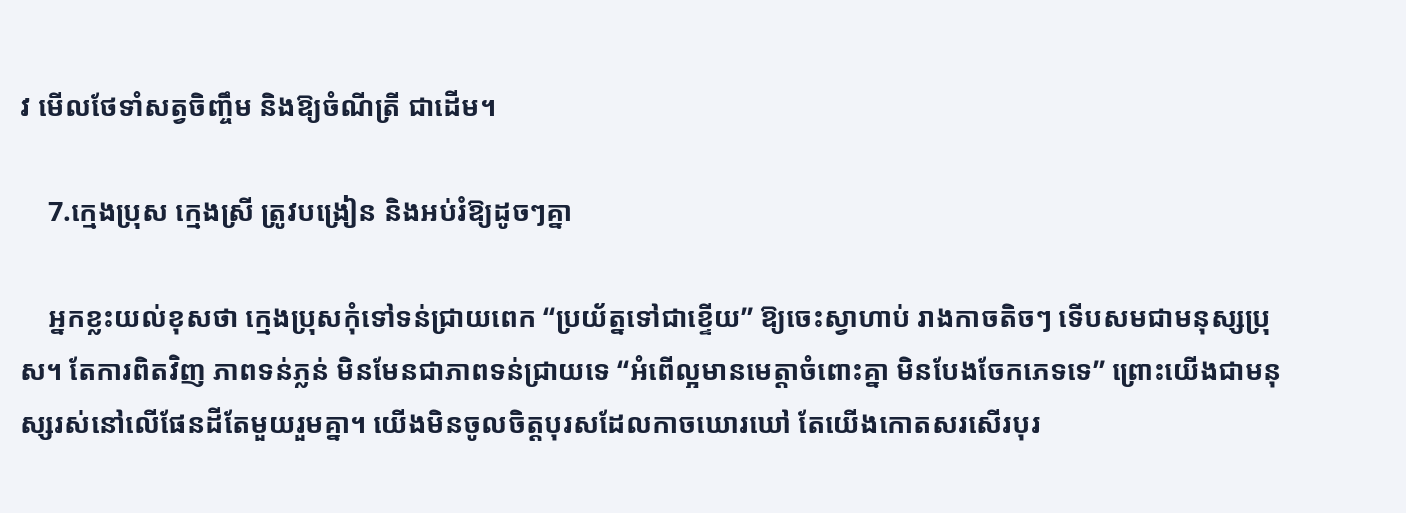វ មើលថែទាំសត្វចិញ្ចឹម និងឱ្យចំណីត្រី ជាដើម។

    7.ក្មេងប្រុស ក្មេងស្រី ត្រូវបង្រៀន និងអប់រំឱ្យដូចៗគ្នា

    អ្នកខ្លះយល់ខុសថា ក្មេងប្រុសកុំទៅទន់ជ្រាយពេក “ប្រយ័ត្នទៅជាខ្ទើយ” ឱ្យចេះស្វាហាប់ រាងកាចតិចៗ ទើបសមជាមនុស្សប្រុស។ តែការពិតវិញ ភាពទន់ភ្លន់ មិនមែនជាភាពទន់ជ្រាយទេ “អំពើល្អមានមេត្តាចំពោះគ្នា មិនបែងចែកភេទទេ” ព្រោះយើងជាមនុស្សរស់នៅលើផែនដីតែមួយរួមគ្នា។ យើងមិនចូលចិត្តបុរសដែលកាចឃោរឃៅ តែយើងកោតសរសើរបុរ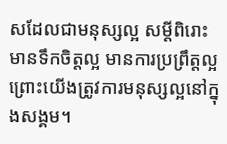សដែលជាមនុស្សល្អ សម្តីពិរោះ មានទឹកចិត្តល្អ មានការប្រព្រឹត្តល្អ ព្រោះយើងត្រូវការមនុស្សល្អនៅក្នុងសង្គម។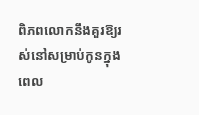ពិភពលោកនឹងគួរឱ្យរស់នៅសម្រាប់កូនក្នុងពេល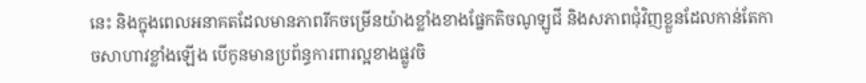នេះ និងក្នុងពេលអនាគតដែលមានភាពរីកចម្រើនយ៉ាងខ្លាំងខាងផ្នែកតិចណូឡូជី និងសភាពជុំវិញខ្លួនដែលកាន់តែកាចសាហាវខ្លាំងឡើង បើកូនមានប្រព័ន្ធការពារល្អខាងផ្លូវចិ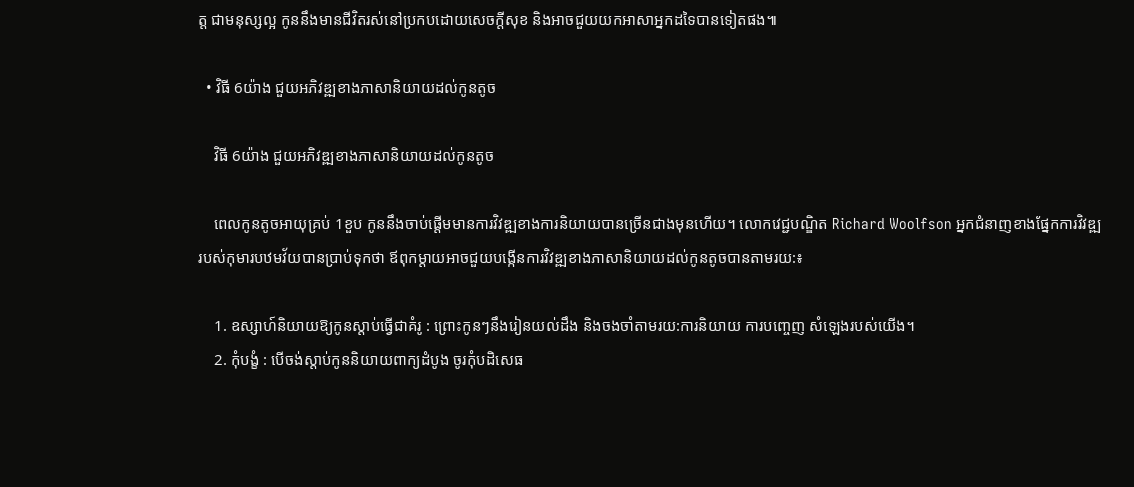ត្ត ជាមនុស្សល្អ កូននឹងមានជីវិតរស់នៅប្រកបដោយសេចក្តីសុខ និងអាចជួយយកអាសាអ្នកដទៃបានទៀតផង៕

  • វិធី 6យ៉ាង ជួយអភិវឌ្ឍខាងភាសានិយាយដល់កូនតូច

    វិធី 6យ៉ាង ជួយអភិវឌ្ឍខាងភាសានិយាយដល់កូនតូច

    ពេលកូនតូចអាយុគ្រប់ 1ខួប កូននឹងចាប់ផ្តើមមានការវិវឌ្ឍខាងការនិយាយបានច្រើនជាងមុនហើយ។ លោកវេជ្ជបណ្ឌិត Richard Woolfson អ្នកជំនាញខាងផ្នែកការវិវឌ្ឍរបស់កុមារបឋមវ័យបានប្រាប់ទុកថា ឪពុកម្តាយអាចជួយបង្កើនការវិវឌ្ឍខាងភាសានិយាយដល់កូនតូចបានតាមរយ:៖

    1. ឧស្សាហ៍និយាយឱ្យកូនស្តាប់ធ្វើជាគំរូ : ព្រោះកូនៗនឹងរៀនយល់ដឹង និងចងចាំតាមរយ:ការនិយាយ ការបញ្ចេញ សំឡេងរបស់យើង។
    2. កុំបង្ខំ : បើចង់ស្តាប់កូននិយាយពាក្យដំបូង ចូរកុំបដិសេធ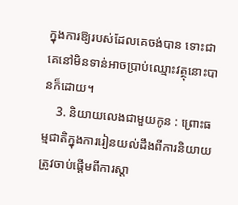ក្នុងការឱ្យរបស់ដែលគេចង់បាន ទោះជាគេនៅមិនទាន់អាចប្រាប់ឈ្មោះវត្ថុនោះបានក៏ដោយ។
    3. និយាយលេងជាមួយកូន : ព្រោះធម្មជាតិក្នុងការរៀនយល់ដឹងពីការនិយាយ ត្រូវចាប់ផ្តើមពីការស្តា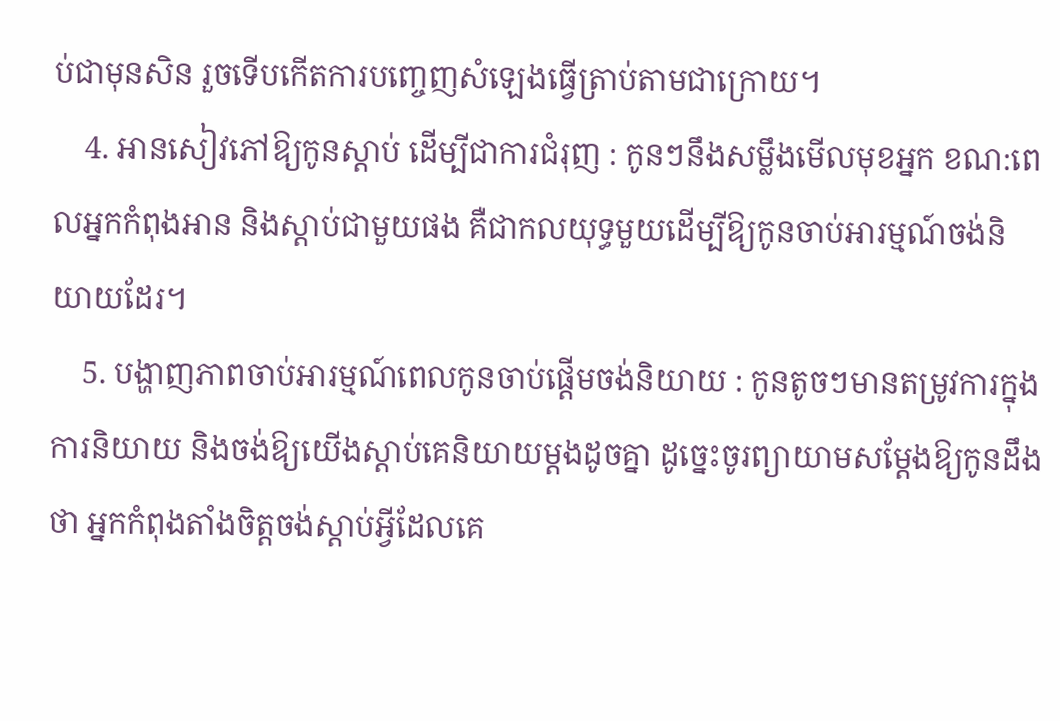ប់ជាមុនសិន រួចទើបកើតការបញ្ចេញសំឡេងធ្វើត្រាប់តាមជាក្រោយ។
    4. អានសៀវភៅឱ្យកូនស្តាប់ ដើម្បីជាការជំរុញ : កូនៗនឹងសម្លឹងមើលមុខអ្នក ខណ:ពេលអ្នកកំពុងអាន និងស្តាប់ជាមួយផង គឺជាកលយុទ្ធមួយដើម្បីឱ្យកូនចាប់អារម្មណ៍ចង់និយាយដែរ។
    5. បង្ហាញភាពចាប់អារម្មណ៍ពេលកូនចាប់ផ្តើមចង់និយាយ : កូនតូចៗមានតម្រូវការក្នុងការនិយាយ និងចង់ឱ្យយើងស្តាប់គេនិយាយម្តងដូចគ្នា ដូច្នេះចូរព្យាយាមសម្តែងឱ្យកូនដឹងថា អ្នកកំពុងតាំងចិត្តចង់ស្តាប់អ្វីដែលគេ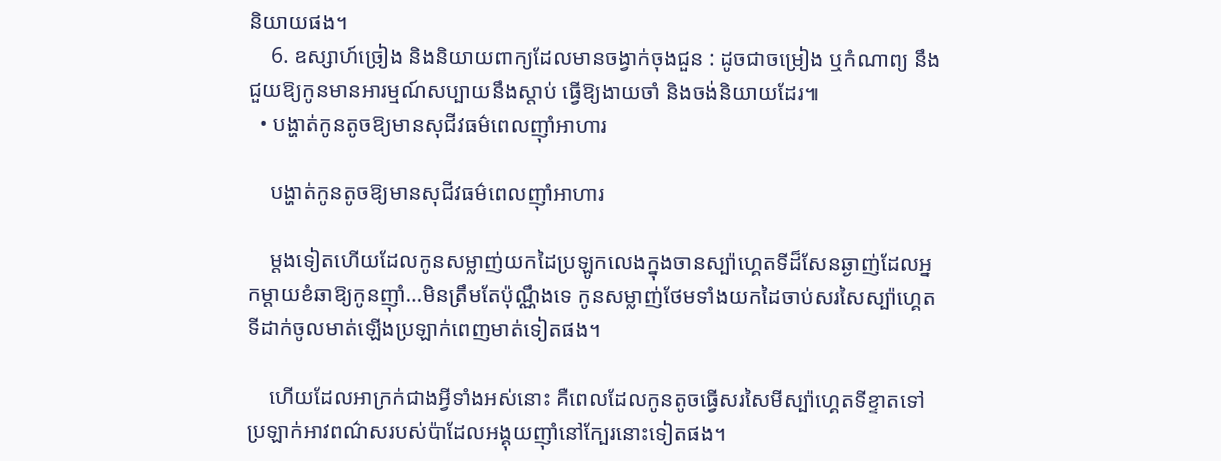និយាយផង។
    6. ឧស្សាហ៍ច្រៀង និងនិយាយពាក្យដែលមានចង្វាក់ចុងជួន : ដូចជាចម្រៀង ឬកំណាព្យ នឹងជួយឱ្យកូនមានអារម្មណ៍សប្បាយនឹងស្តាប់ ធ្វើឱ្យងាយចាំ និងចង់និយាយដែរ៕
  • បង្ហាត់កូនតូចឱ្យមានសុជីវធម៌ពេលញ៉ាំអាហារ

    បង្ហាត់កូនតូចឱ្យមានសុជីវធម៌ពេលញ៉ាំអាហារ

    ម្តងទៀតហើយដែលកូនសម្លាញ់យកដៃប្រឡូកលេងក្នុងចានស្ប៉ាហ្គេតទីដ៏សែនឆ្ងាញ់ដែលអ្នកម្តាយខំឆាឱ្យកូនញ៉ាំ…មិនត្រឹមតែប៉ុណ្ណឹងទេ កូនសម្លាញ់ថែមទាំងយកដៃចាប់សរសៃស្ប៉ាហ្គេតទីដាក់ចូលមាត់ឡើងប្រឡាក់ពេញមាត់ទៀតផង។

    ហើយដែលអាក្រក់ជាងអ្វីទាំងអស់នោះ គឺពេលដែលកូនតូចធ្វើសរសៃមីស្ប៉ាហ្គេតទីខ្ទាតទៅប្រឡាក់អាវពណ៌សរបស់ប៉ាដែលអង្គុយញ៉ាំនៅក្បែរនោះទៀតផង។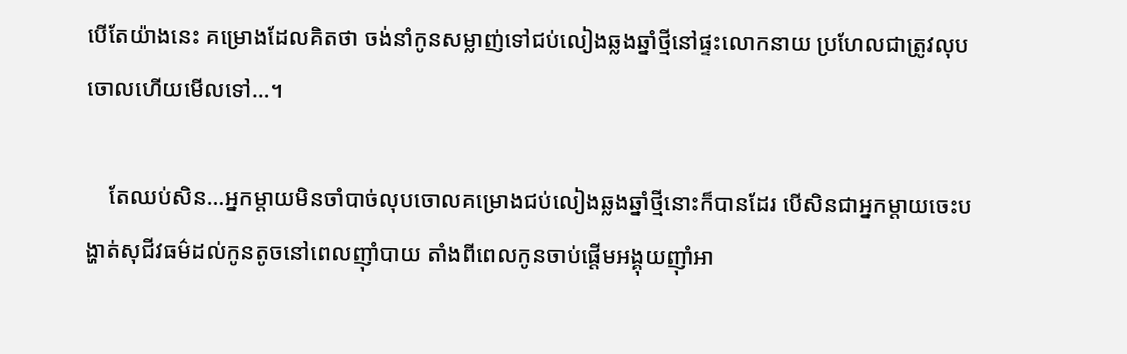បើតែយ៉ាងនេះ គម្រោងដែលគិតថា ចង់នាំកូនសម្លាញ់ទៅជប់លៀងឆ្លងឆ្នាំថ្មីនៅផ្ទះលោកនាយ ប្រហែលជាត្រូវលុបចោលហើយមើលទៅ…។

    តែឈប់សិន…អ្នកម្តាយមិនចាំបាច់លុបចោលគម្រោងជប់លៀងឆ្លងឆ្នាំថ្មីនោះក៏បានដែរ បើសិនជាអ្នកម្តាយចេះបង្ហាត់សុជីវធម៌ដល់កូនតូចនៅពេលញ៉ាំបាយ តាំងពីពេលកូនចាប់ផ្តើមអង្គុយញ៉ាំអា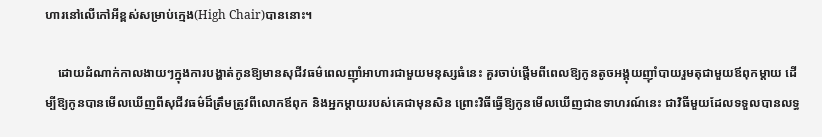ហារនៅលើកៅអីខ្ពស់សម្រាប់ក្មេង(High Chair)បាននោះ។

    ដោយដំណាក់កាលងាយៗក្នុងការបង្ហាត់កូនឱ្យមានសុជីវធម៌ពេលញ៉ាំអាហារជាមួយមនុស្សធំនេះ គួរចាប់ផ្តើមពីពេលឱ្យកូនតូចអង្គុយញ៉ាំបាយរួមតុជាមួយឪពុកម្ដាយ ដើម្បីឱ្យកូនបានមើលឃើញពីសុជីវធម៌ដ៏ត្រឹមត្រូវពីលោកឪពុក និងអ្នកម្តាយរបស់គេជាមុនសិន ព្រោះវិធីធ្វើឱ្យកូនមើលឃើញជាឧទាហរណ៍នេះ ជាវិធីមួយដែលទទួលបានលទ្ធ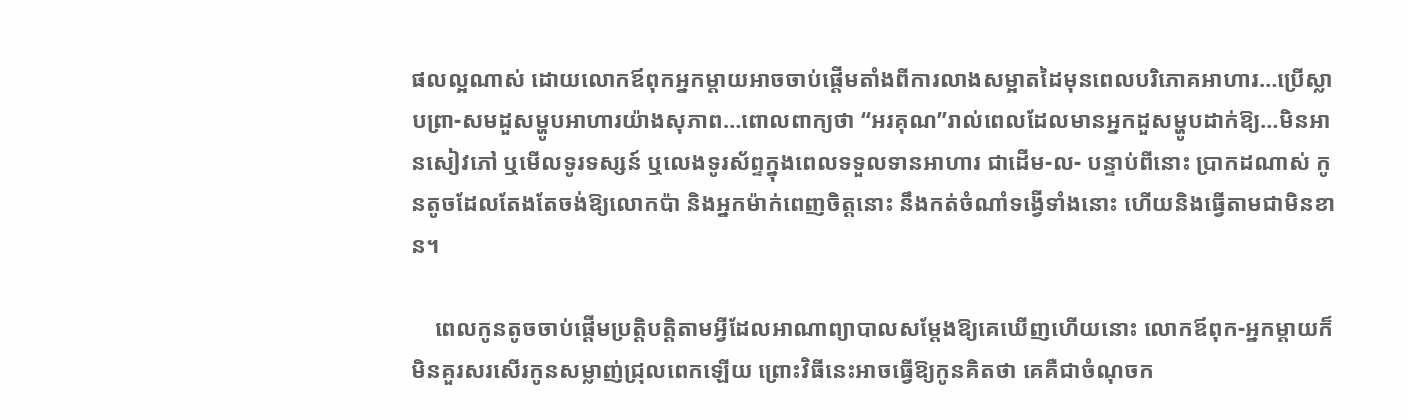ផលល្អណាស់ ដោយលោកឪពុកអ្នកម្តាយអាចចាប់ផ្តើមតាំងពីការលាងសម្អាតដៃមុនពេលបរិភោគអាហារ…ប្រើស្លាបព្រា-សមដួសម្ហូបអាហារយ៉ាងសុភាព…ពោលពាក្យថា “អរគុណ”រាល់ពេលដែលមានអ្នកដួសម្ហូបដាក់ឱ្យ…មិនអានសៀវភៅ ឬមើលទូរទស្សន៍ ឬលេងទូរស័ព្ទក្នុងពេលទទួលទានអាហារ ជាដើម-ល- បន្ទាប់ពីនោះ ប្រាកដណាស់ កូនតូចដែលតែងតែចង់ឱ្យលោកប៉ា និងអ្នកម៉ាក់ពេញចិត្តនោះ នឹងកត់ចំណាំទង្វើទាំងនោះ ហើយនិងធ្វើតាមជាមិនខាន។

    ពេលកូនតូចចាប់ផ្តើមប្រត្តិបត្តិតាមអ្វីដែលអាណាព្យាបាលសម្តែងឱ្យគេឃើញហើយនោះ លោកឪពុក-អ្នកម្តាយក៏មិនគួរសរសើរកូនសម្លាញ់ជ្រុលពេកឡើយ ព្រោះវិធីនេះអាចធ្វើឱ្យកូនគិតថា គេគឺជាចំណុចក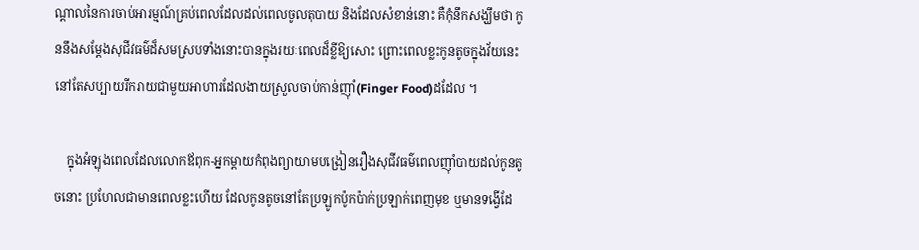ណ្តាលនៃការចាប់អារម្មណ៍គ្រប់ពេលដែលដល់ពេលចូលតុបាយ និងដែលសំខាន់នោះ គឺកុំនឹកសង្ឃឹមថា កូននឹងសម្តែងសុជីវធម៌ដ៏សមស្របទាំងនោះបានក្នុងរយៈពេលដ៏ខ្លីឱ្យសោះ ព្រោះពេលខ្លះកូនតូចក្នុងវ័យនេះ នៅតែសប្បាយរីករាយជាមួយអាហារដែលងាយស្រួលចាប់កាន់ញ៉ាំ(Finger Food)ដដែល ។

    ក្នុងអំឡុងពេលដែលលោកឪពុក-អ្នកម្តាយកំពុងព្យាយាមបង្រៀនរឿងសុជីវធម៌ពេលញ៉ាំបាយដល់កូនតូចនោះ ប្រហែលជាមានពេលខ្លះហើយ ដែលកូនតូចនៅតែប្រឡូកប៉ូកប៉ាក់ប្រឡាក់ពេញមុខ ឬមានទង្វើដែ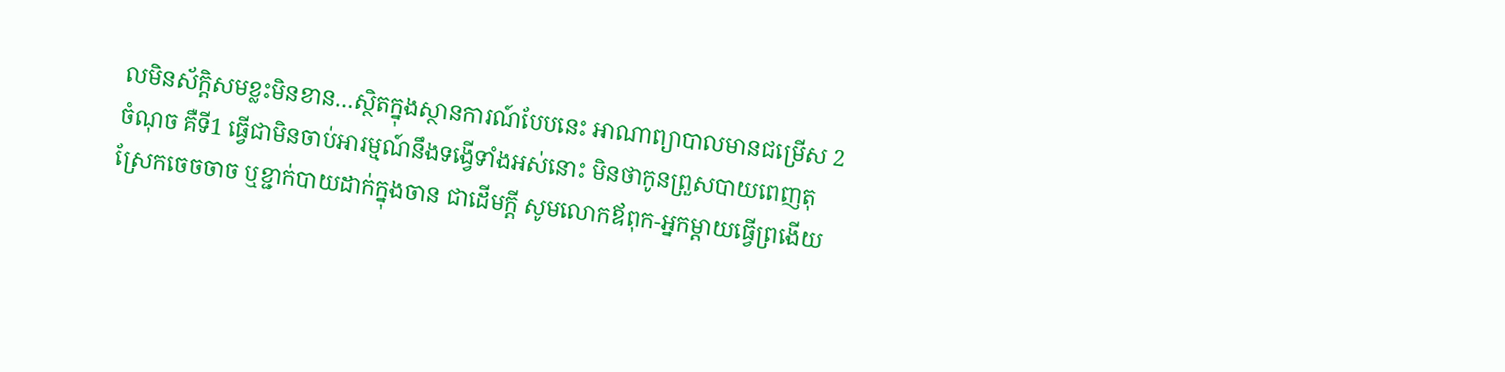លមិនស័ក្តិសមខ្លះមិនខាន…ស្ថិតក្នុងស្ថានការណ៍បែបនេះ អាណាព្យាបាលមានជម្រើស 2ចំណុច គឺទី1 ធ្វើជាមិនចាប់អារម្មណ៍នឹងទង្វើទាំងអស់នោះ មិនថាកូនព្រួសបាយពេញតុ ស្រែកចេចចាច ឬខ្ជាក់បាយដាក់ក្នុងចាន ជាដើមក្ដី សូមលោកឪពុក-អ្នកម្តាយធ្វើព្រងើយ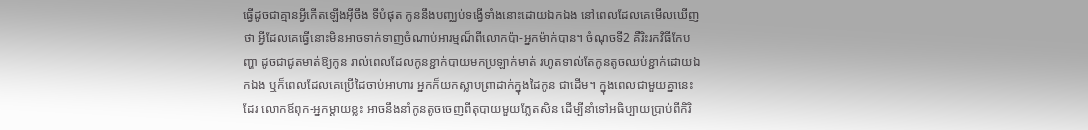ធ្វើដូចជាគ្មានអ្វីកើតឡើងអ៊ីចឹង ទីបំផុត កូននឹងបញ្ឈប់ទង្វើទាំងនោះដោយឯកឯង នៅពេលដែលគេមើលឃើញថា អ្វីដែលគេធ្វើនោះមិនអាចទាក់ទាញចំណាប់អារម្មណ៏ពីលោកប៉ា-អ្នកម៉ាក់បាន។ ចំណុចទី2 គឺរិះរកវិធីកែបញ្ហា ដូចជាជូតមាត់ឱ្យកូន រាល់ពេលដែលកូនខ្ជាក់បាយមកប្រឡាក់មាត់ រហូតទាល់តែកូនតូចឈប់ខ្ជាក់ដោយឯកឯង ឬក៏ពេលដែលគេប្រើដៃចាប់អាហារ អ្នកក៏យកស្លាបព្រាដាក់ក្នុងដៃកូន ជាដើម។ ក្នុងពេលជាមួយគ្នានេះដែរ លោកឪពុក-អ្នកម្តាយខ្លះ អាចនឹងនាំកូនតូចចេញពីតុបាយមួយភ្លែតសិន ដើម្បីនាំទៅអធិប្បាយប្រាប់ពីកិរិ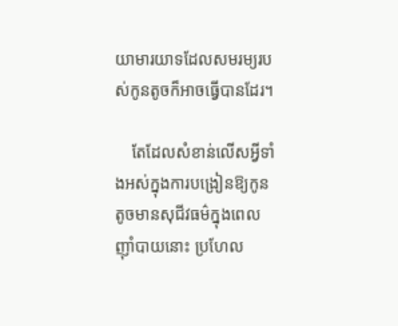យាមារយាទដែលសមរម្យរបស់កូនតូចក៏អាចធ្វើបានដែរ។

    តែដែលសំខាន់លើសអ្វីទាំងអស់ក្នុងការបង្រៀនឱ្យកូនតូចមានសុជីវធម៌ក្នុងពេលញ៉ាំបាយនោះ ប្រហែល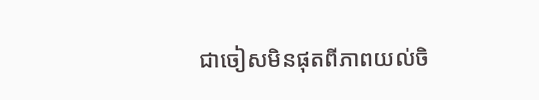ជាចៀសមិនផុតពីភាពយល់ចិ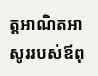ត្តអាណិតអាសូររបស់ឪពុ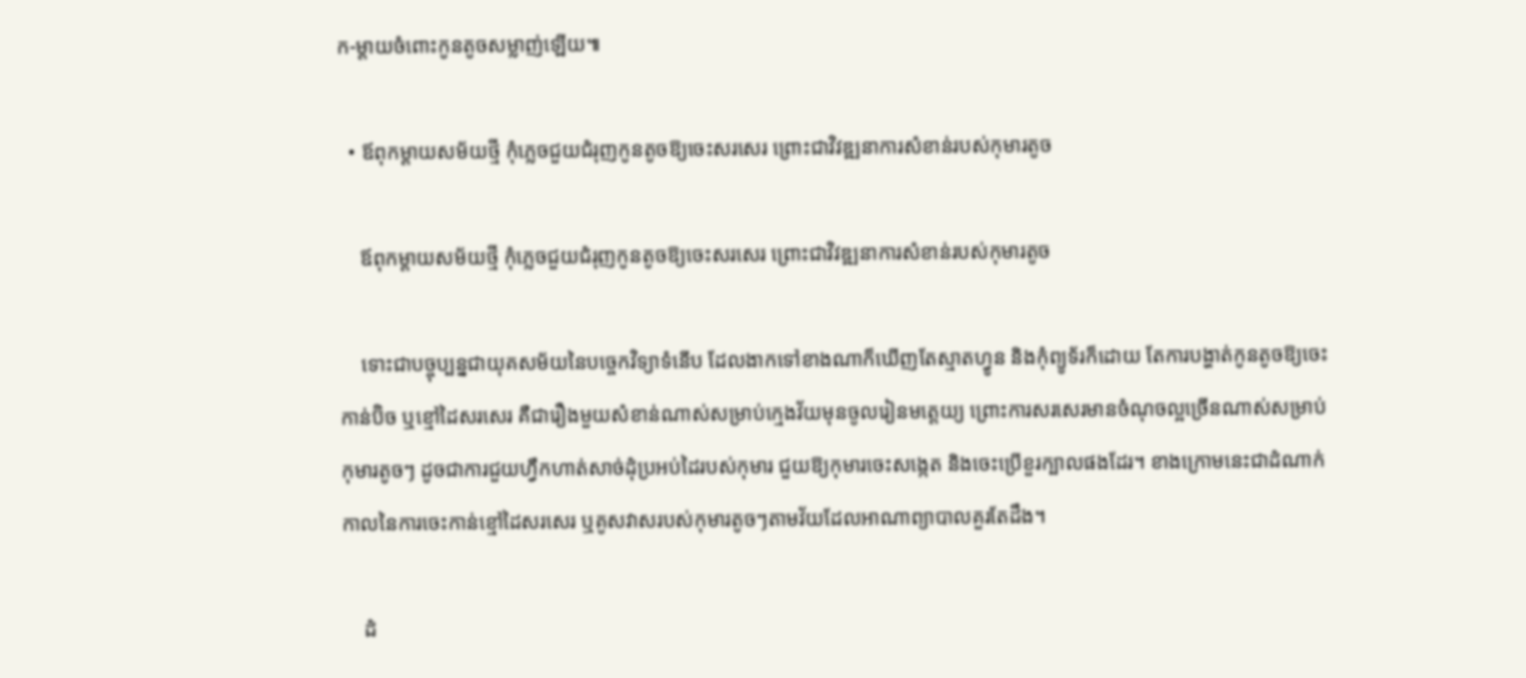ក-ម្តាយចំពោះកូនតូចសម្លាញ់ឡើយ៕

  • ឪពុកម្ដាយសម័យថ្មី កុំភ្លេចជួយជំរុញកូនតូចឱ្យចេះសរសេរ ព្រោះជាវិវឌ្ឍនាការសំខាន់របស់កុមារតូច

    ឪពុកម្ដាយសម័យថ្មី កុំភ្លេចជួយជំរុញកូនតូចឱ្យចេះសរសេរ ព្រោះជាវិវឌ្ឍនាការសំខាន់របស់កុមារតូច

    ទោះជាបច្ចុប្បន្នជាយុគសម័យនៃបច្ចេកវិទ្យាទំនើប ដែលងាកទៅខាងណាក៏ឃើញតែស្មាតហ្វូន និងកុំព្យូទ័រក៏ដោយ តែការបង្ហាត់កូនតូចឱ្យចេះកាន់ប៊ិច ឬខ្មៅដៃសរសេរ គឺជារឿងមួយសំខាន់ណាស់សម្រាប់ក្មេងវ័យមុនចូលរៀនមត្តេយ្យ ព្រោះការសរសេរមានចំណុចល្អច្រើនណាស់សម្រាប់កុមារតូចៗ ដូចជាការជួយហ្វឹកហាត់សាច់ដុំប្រអប់ដៃរបស់កុមារ ជួយឱ្យកុមារចេះសង្កេត និងចេះប្រើខួរក្បាលផងដែរ។ ខាងក្រោមនេះជាដំណាក់កាលនៃការចេះកាន់ខ្មៅដៃសរសេរ ឬគូសវាសរបស់កុមារតូចៗតាមវ័យដែលអាណាព្យាបាលគួរតែដឹង។

    ដំ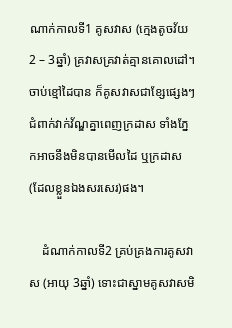ណាក់កាលទី1 គូសវាស (ក្មេងតូចវ័យ 2 – 3ឆ្នាំ) គ្រវាសគ្រវាត់គ្មានគោលដៅ។ ចាប់ខ្មៅដៃបាន ក៏គូសវាសជាខ្សែផ្សេងៗជំពាក់វាក់វ័ណ្ឌគ្នាពេញក្រដាស ទាំងភ្នែកអាចនឹងមិនបានមើលដៃ ឬក្រដាស(ដែលខ្លួនឯងសរសេរ)ផង។

    ដំណាក់កាលទី2 គ្រប់គ្រងការគូសវាស (អាយុ 3ឆ្នាំ) ទោះជាស្នាមគូសវាសមិ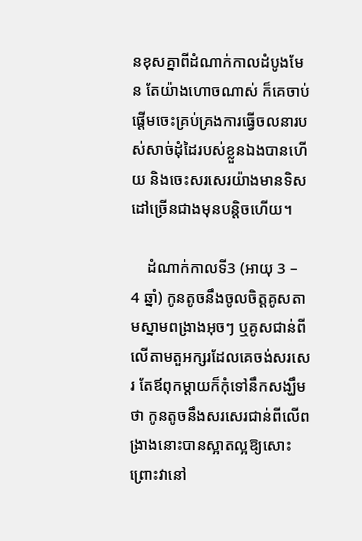នខុសគ្នាពីដំណាក់កាលដំបូងមែន តែយ៉ាងហោចណាស់ ក៏គេចាប់ផ្តើមចេះគ្រប់គ្រងការធ្វើចលនារបស់សាច់ដុំដៃរបស់ខ្លួនឯងបានហើយ និងចេះសរសេរយ៉ាងមានទិសដៅច្រើនជាងមុនបន្តិចហើយ។

    ដំណាក់កាលទី3 (អាយុ 3 – 4 ឆ្នាំ) កូនតូចនឹងចូលចិត្តគូសតាមស្នាមពង្រាងអុចៗ ឬគូសជាន់ពីលើតាមតួអក្សរដែលគេចង់សរសេរ តែឪពុកម្ដាយក៏កុំទៅនឹកសង្ឃឹមថា កូនតូចនឹងសរសេរជាន់ពីលើពង្រាងនោះបានស្អាតល្អឱ្យសោះ ព្រោះវានៅ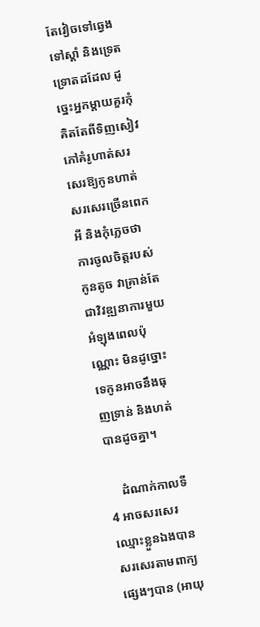តែវៀចទៅឆ្វេង ទៅស្តាំ និងទ្រេតទ្រោតដដែល ដូច្នេះអ្នកម្តាយគួរកុំគិតតែពីទិញសៀវភៅគំរូហាត់សរសេរឱ្យកូនហាត់សរសេរច្រើនពេកអី និងកុំភ្លេចថា ការចូលចិត្តរបស់កូនតូច វាគ្រាន់តែជាវិវឌ្ឍនាការមួយអំឡុងពេលប៉ុណ្ណោះ មិនដូច្នោះទេកូនអាចនឹងធុញទ្រាន់ និងហត់បានដូចគ្នា។

    ដំណាក់កាលទី4 អាចសរសេរឈ្មោះខ្លួនឯងបាន សរសេរតាមពាក្យផ្សេងៗបាន (អាយុ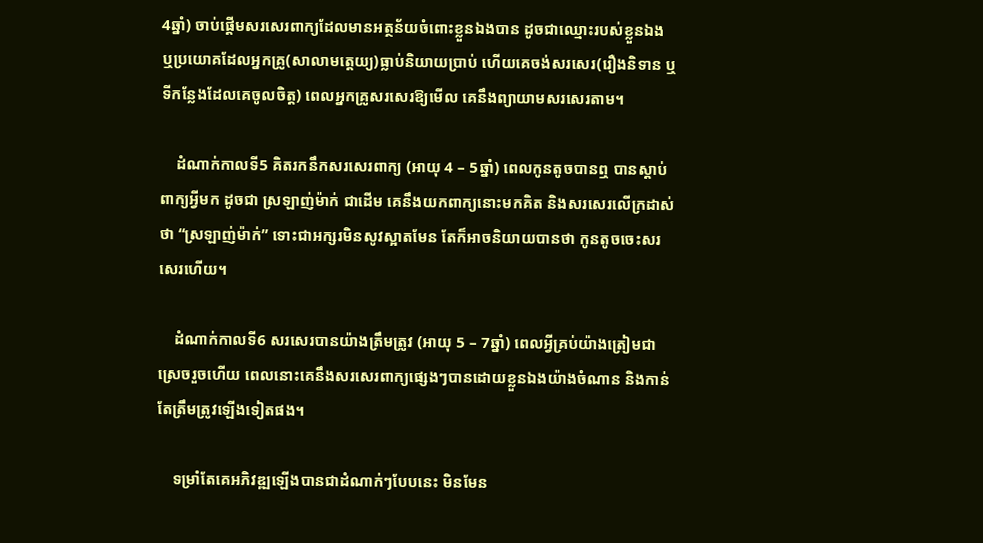4ឆ្នាំ) ចាប់ផ្តើមសរសេរពាក្យដែលមានអត្ថន័យចំពោះខ្លួនឯងបាន ដូចជាឈ្មោះរបស់ខ្លួនឯង ឬប្រយោគដែលអ្នកគ្រូ(សាលាមត្តេយ្យ)ធ្លាប់និយាយប្រាប់ ហើយគេចង់សរសេរ(រឿងនិទាន ឬទីកន្លែងដែលគេចូលចិត្ត) ពេលអ្នកគ្រូសរសេរឱ្យមើល គេនឹងព្យាយាមសរសេរតាម។

    ដំណាក់កាលទី5 គិតរកនឹកសរសេរពាក្យ (អាយុ 4 – 5ឆ្នាំ) ពេលកូនតូចបានឮ បានស្តាប់ពាក្យអ្វីមក ដូចជា ស្រឡាញ់ម៉ាក់ ជាដើម គេនឹងយកពាក្យនោះមកគិត និងសរសេរលើក្រដាស់ថា “ស្រឡាញ់ម៉ាក់” ទោះជាអក្សរមិនសូវស្អាតមែន តែក៏អាចនិយាយបានថា កូនតូចចេះសរសេរហើយ។

    ដំណាក់កាលទី6 សរសេរបានយ៉ាងត្រឹមត្រូវ (អាយុ 5 – 7ឆ្នាំ) ពេលអ្វីគ្រប់យ៉ាងត្រៀមជាស្រេចរួចហើយ ពេលនោះគេនឹងសរសេរពាក្យផ្សេងៗបានដោយខ្លួនឯងយ៉ាងចំណាន និងកាន់តែត្រឹមត្រូវឡើងទៀតផង។

    ទម្រាំតែគេអភិវឌ្ឍឡើងបានជាដំណាក់ៗបែបនេះ មិនមែន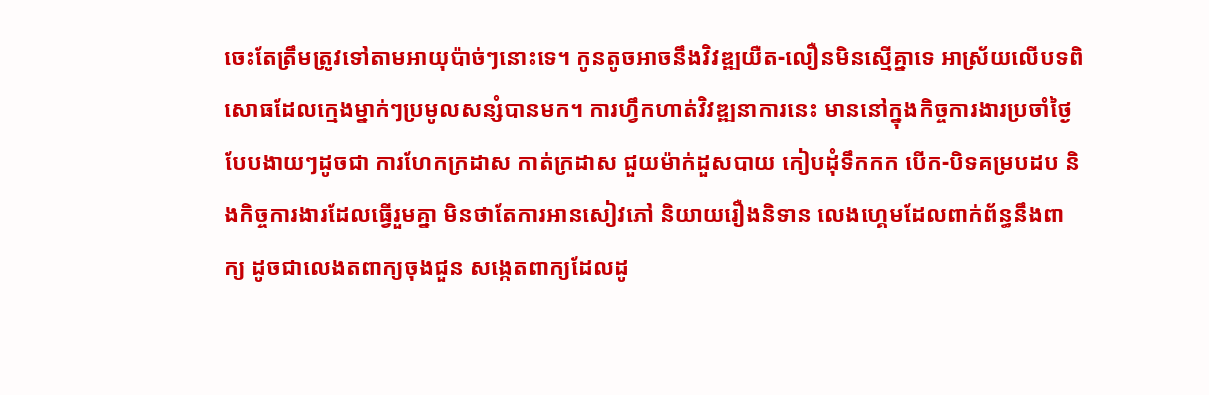ចេះតែត្រឹមត្រូវទៅតាមអាយុប៉ាច់ៗនោះទេ។ កូនតូចអាចនឹងវិវឌ្ឍយឺត-លឿនមិនស្មើគ្នាទេ អាស្រ័យលើបទពិសោធដែលក្មេងម្នាក់ៗប្រមូលសន្សំបានមក។ ការហ្វឹកហាត់វិវឌ្ឍនាការនេះ មាននៅក្នុងកិច្ចការងារប្រចាំថ្ងៃបែបងាយៗដូចជា ការហែកក្រដាស កាត់ក្រដាស ជួយម៉ាក់ដួសបាយ កៀបដុំទឹកកក បើក-បិទគម្របដប និងកិច្ចការងារដែលធ្វើរួមគ្នា មិនថាតែការអានសៀវភៅ និយាយរឿងនិទាន លេងហ្គេមដែលពាក់ព័ន្ធនឹងពាក្យ ដូចជាលេងតពាក្យចុងជួន សង្កេតពាក្យដែលដូ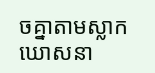ចគ្នាតាមស្លាកឃោសនា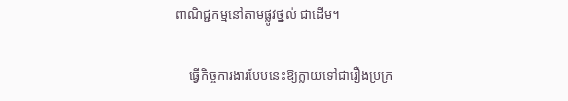ពាណិជ្ជកម្មនៅតាមផ្លូវថ្នល់ ជាដើម។

    ធ្វើកិច្ចការងារបែបនេះឱ្យក្លាយទៅជារឿងប្រក្រ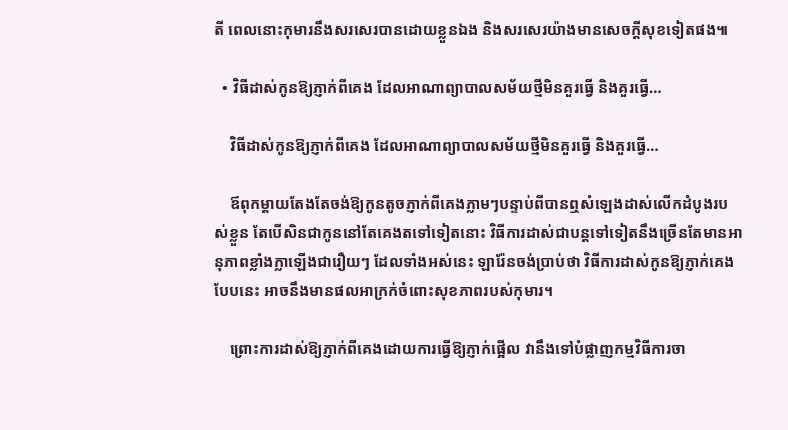តី ពេលនោះកុមារនឹងសរសេរបានដោយខ្លួនឯង និងសរសេរយ៉ាងមានសេចក្តីសុខទៀតផង៕

  • វិធីដាស់កូនឱ្យភ្ញាក់ពីគេង ដែលអាណាព្យាបាលសម័យថ្មីមិនគួរធ្វើ និងគួរធ្វើ…

    វិធីដាស់កូនឱ្យភ្ញាក់ពីគេង ដែលអាណាព្យាបាលសម័យថ្មីមិនគួរធ្វើ និងគួរធ្វើ…

    ឪពុកម្តាយតែងតែចង់ឱ្យកូនតូចភ្ញាក់ពីគេងភ្លាមៗបន្ទាប់ពីបានឮសំឡេងដាស់លើកដំបូងរបស់ខ្លួន តែបើសិនជាកូននៅតែគេងតទៅទៀតនោះ វិធីការដាស់ជាបន្តទៅទៀតនឹងច្រើនតែមានអានុភាពខ្លាំងក្លាឡើងជារឿយៗ ដែលទាំងអស់នេះ ឡារ៉ែនចង់ប្រាប់ថា វិធីការដាស់កូនឱ្យភ្ញាក់គេងបែបនេះ អាចនឹងមានផលអាក្រក់ចំពោះសុខភាពរបស់កុមារ។

    ព្រោះការដាស់ឱ្យភ្ញាក់ពីគេងដោយការធ្វើឱ្យភ្ញាក់ផ្អើល វានឹងទៅបំផ្លាញកម្មវិធីការចា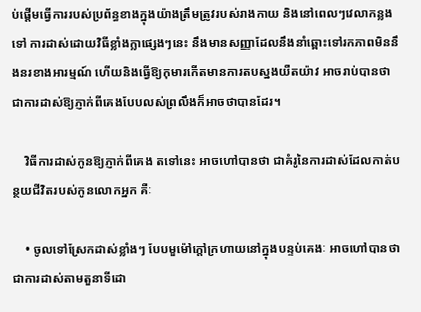ប់ផ្តើមធ្វើការរបស់ប្រព័ន្ធខាងក្នុងយ៉ាងត្រឹមត្រូវរបស់រាងកាយ និងនៅពេលៗវេលាកន្លងទៅ ការដាស់ដោយវិធីខ្លាំងក្លាផ្សេងៗនេះ នឹងមានសញ្ញាដែលនឹងនាំឆ្ពោះទៅរកភាពមិននឹងនរខាងអារម្មណ៍ ហើយនិងធ្វើឱ្យកុមារកើតមានការតបស្នងយឺតយ៉ាវ អាចរាប់បានថា ជាការដាស់ឱ្យភ្ញាក់ពីគេងបែបលស់ព្រលឹងក៏អាចថាបានដែរ។

    វិធីការដាស់កូនឱ្យភ្ញាក់ពីគេង តទៅនេះ អាចហៅបានថា ជាគំរូនៃការដាស់ដែលកាត់បន្ថយជីវិតរបស់កូនលោកអ្នក គឺៈ

    • ចូលទៅស្រែកដាស់ខ្លាំងៗ បែបមួម៉ៅក្តៅក្រហាយនៅក្នុងបន្ទប់គេងៈ អាចហៅបានថា ជាការដាស់តាមតួនាទីដោ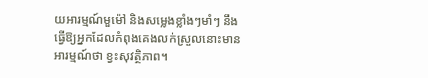យអារម្មណ៍មួម៉ៅ និងសម្លេងខ្លាំងៗមាំៗ នឹងធ្វើឱ្យអ្នកដែលកំពុងគេងលក់ស្រួលនោះមានអារម្មណ៍ថា ខ្វះសុវត្ថិភាព។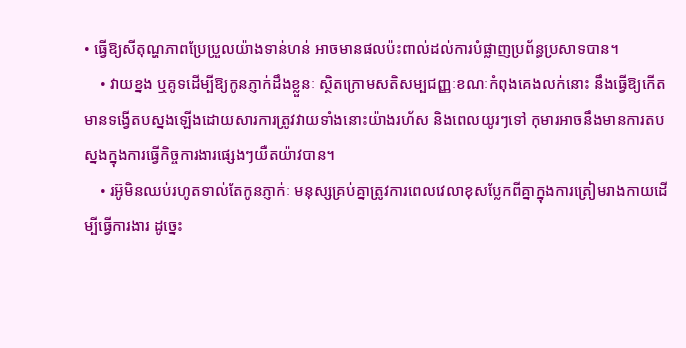• ធ្វើឱ្យសីតុណ្ហភាពប្រែប្រួលយ៉ាងទាន់ហន់ អាចមានផលប៉ះពាល់ដល់ការបំផ្លាញប្រព័ន្ធប្រសាទបាន។
    • វាយខ្នង ឬគូទដើម្បីឱ្យកូនភ្ញាក់ដឹងខ្លួនៈ ស្ថិតក្រោមសតិសម្បជញ្ញៈខណៈកំពុងគេងលក់នោះ នឹងធ្វើឱ្យកើតមានទង្វើតបស្នងឡើងដោយសារការត្រូវវាយទាំងនោះយ៉ាងរហ័ស និងពេលយូរៗទៅ កុមារអាចនឹងមានការតបស្នងក្នុងការធ្វើកិច្ចការងារផ្សេងៗយឺតយ៉ាវបាន។
    • រអ៊ូមិនឈប់រហូតទាល់តែកូនភ្ញាក់ៈ មនុស្សគ្រប់គ្នាត្រូវការពេលវេលាខុសប្លែកពីគ្នាក្នុងការត្រៀមរាងកាយដើម្បីធ្វើការងារ ដូច្នេះ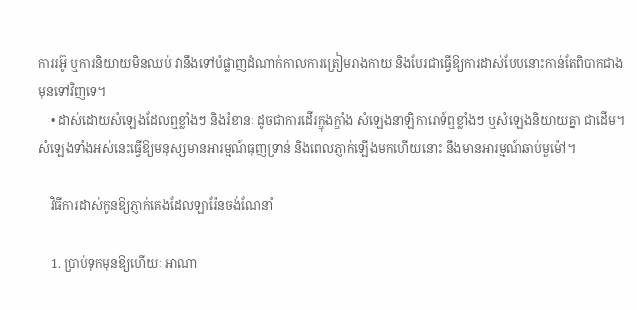ការរអ៊ូ ឬការនិយាយមិនឈប់ វានឹងទៅបំផ្លាញដំណាក់កាលការត្រៀមរាងកាយ និងបែរជាធ្វើឱ្យការដាស់បែបនោះកាន់តែពិបាកជាងមុនទៅវិញទេ។
    • ដាស់ដោយសំឡេងដែលឮខ្លាំងៗ និងរំខានៈ ដូចជាការដើរក្ឌុងក្ឌាំង សំឡេងនាឡិការោទ៍ឮខ្លាំងៗ ឬសំឡេងនិយាយគ្នា ជាដើម។ សំឡេងទាំងអស់នេះធ្វើឱ្យមនុស្សមានអារម្មណ៍ធុញទ្រាន់ និងពេលភ្ញាក់ឡើងមកហើយនោះ នឹងមានអារម្មណ៍ឆាប់មួម៉ៅ។

    វិធីការដាស់កូនឱ្យភ្ញាក់គេងដែលឡារ៉ែនចង់ណែនាំ

    1. ប្រាប់ទុកមុនឱ្យហើយៈ អាណា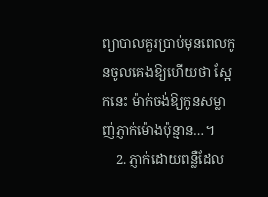ព្យាបាលគួរប្រាប់មុនពេលកូនចូលគេងឱ្យហើយថា ស្អែកនេះ ម៉ាក់ចង់ឱ្យកូនសម្លាញ់ភ្ញាក់ម៉ោងប៉ុន្មាន…។
    2. ភ្ញាក់ដោយពន្លឺដែល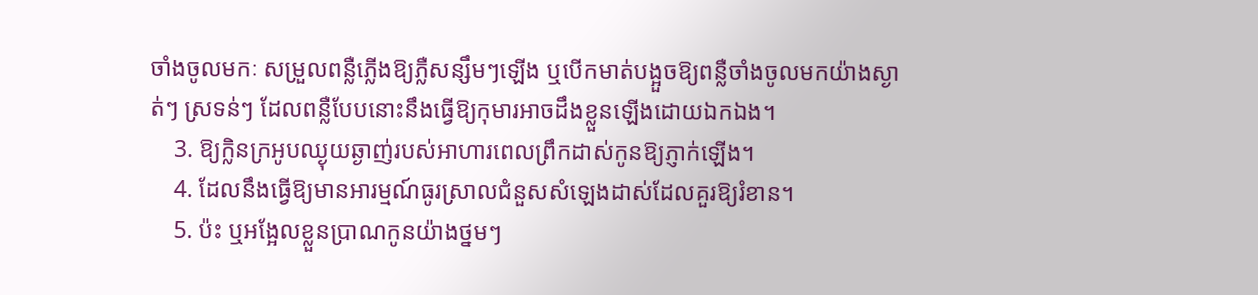ចាំងចូលមកៈ សម្រួលពន្លឺភ្លើងឱ្យភ្លឺសន្សឹមៗឡើង ឬបើកមាត់បង្អួចឱ្យពន្លឺចាំងចូលមកយ៉ាងស្ងាត់ៗ ស្រទន់ៗ ដែលពន្លឺបែបនោះនឹងធ្វើឱ្យកុមារអាចដឹងខ្លួនឡើងដោយឯកឯង។
    3. ឱ្យក្លិនក្រអូបឈ្ងុយឆ្ងាញ់របស់អាហារពេលព្រឹកដាស់កូនឱ្យភ្ញាក់ឡើង។
    4. ដែលនឹងធ្វើឱ្យមានអារម្មណ៍ធូរស្រាលជំនួសសំឡេងដាស់ដែលគួរឱ្យរំខាន។
    5. ប៉ះ ឬអង្អែលខ្លួនប្រាណកូនយ៉ាងថ្នមៗ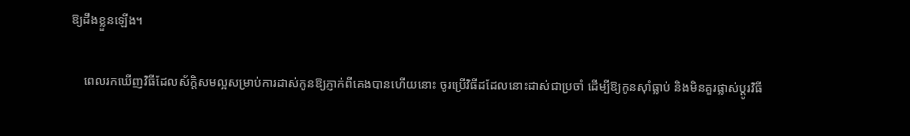ឱ្យដឹងខ្លួនឡើង។

    ពេលរកឃើញវិធីដែលស័ក្តិសមល្អសម្រាប់ការដាស់កូនឱ្យភ្ញាក់ពីគេងបានហើយនោះ ចូរប្រើវិធីដដែលនោះដាស់ជាប្រចាំ ដើម្បីឱ្យកូនស៊ាំធ្លាប់ និងមិនគួរផ្លាស់ប្តូរវិធី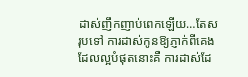ដាស់ញឹកញាប់ពេកឡើយ…តែសរុបទៅ ការដាស់កូនឱ្យភ្ញាក់ពីគេងដែលល្អបំផុតនោះគឺ ការដាស់ដែ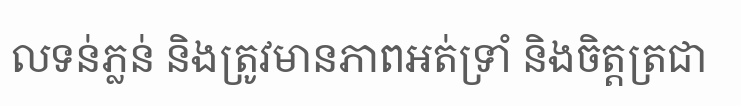លទន់ភ្លន់ និងត្រូវមានភាពអត់ទ្រាំ និងចិត្តត្រជា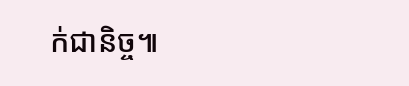ក់ជានិច្ច៕